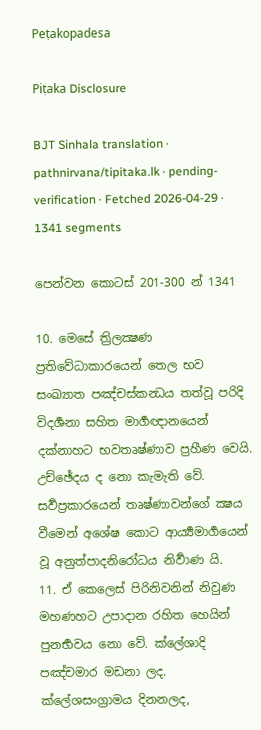Peṭakopadesa

Piṭaka Disclosure

BJT Sinhala translation · pathnirvana/tipitaka.lk · pending-verification · Fetched 2026-04-29 · 1341 segments

පෙන්වන කොටස් 201-300 න් 1341

10. මෙසේ ත්‍රිලක්‍ෂණ ප්‍රතිවේධාකාරයෙන් තෙල භව සංඛ්‍යාත පඤ්චස්කන්‍ධය තත්වූ පරිදි විදර්‍ශනා සහිත මාර්‍ගඥානයෙන් දක්නාහට භවතෘෂ්ණාව ප්‍රහීණ වෙයි. උච්ඡේදය ද නො කැමැති වේ.
සර්‍වප්‍රකාරයෙන් තෘෂ්ණාවන්ගේ ක්‍ෂය වීමෙන් අශේෂ කොට ආර්‍ය්‍යමාර්‍ගයෙන් වූ අනුත්පාදනිරෝධය නිර්‍වාණ යි.
11. ඒ කෙලෙස් පිරිනිවනින් නිවුණ මහණහට උපාදාන රහිත හෙයින් පුනර්‍භවය නො වේ. ක්ලේශාදි පඤ්චමාර මඩනා ලද. ක්ලේශසංග්‍රාමය දිනනලද,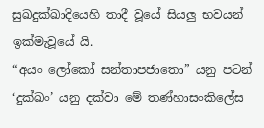සුඛදුක්ඛාදියෙහි තාදී වූයේ සියලු භවයන් ඉක්මැවූයේ යි.
“අයං ලෝකෝ සන්තාපජාතො” යනු පටන් ‘දුක්ඛං’ යනු දක්වා මේ තණ්හාසංකිලේස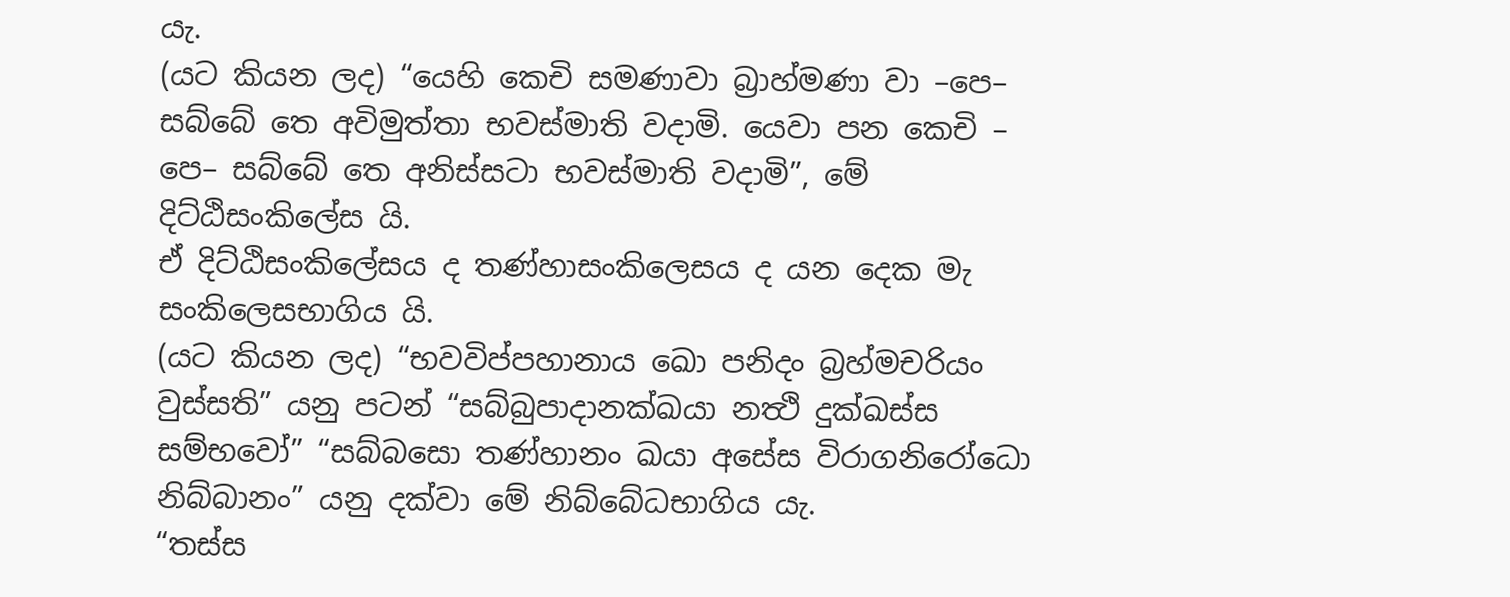යැ.
(යට කියන ලද) “යෙහි කෙචි සමණාවා බ්‍රාහ්මණා වා –පෙ– සබ්බේ තෙ අවිමුත්තා භවස්මාති වදාමි. යෙවා පන කෙචි – පෙ– සබ්බේ තෙ අනිස්සටා භවස්මාති වදාමි”, මේ දිට්ඨිසංකිලේස යි.
ඒ දිට්ඨිසංකිලේසය ද තණ්හාසංකිලෙසය ද යන දෙක මැ සංකිලෙසභාගිය යි.
(යට කියන ලද) “භවවිප්පහානාය ඛො පනිදං බ්‍රහ්මචරියං වුස්සති” යනු පටන් “සබ්බුපාදානක්ඛයා නත්‍ථි දුක්ඛස්ස සම්භවෝ” “සබ්බසො තණ්හානං ඛයා අසේස විරාගනිරෝධො නිබ්බානං” යනු දක්වා මේ නිබ්බේධභාගිය යැ.
“තස්ස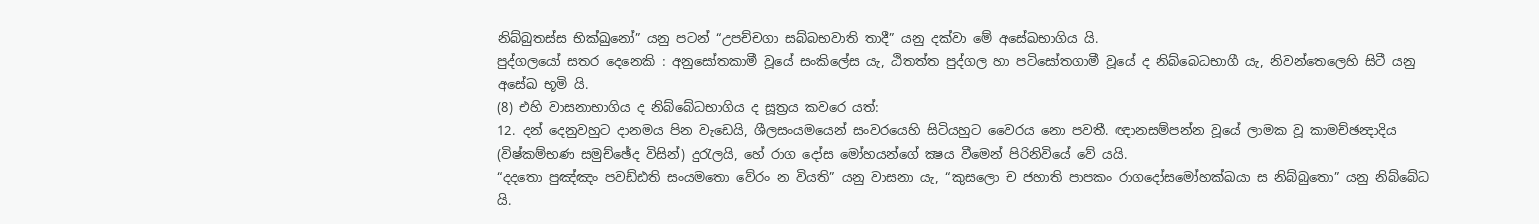නිබ්බුතස්ස භික්ඛුනෝ” යනු පටන් “උපච්චගා සබ්බභවාති තාදී” යනු දක්වා මේ අසේඛභාගිය යි.
පුද්ගලයෝ සතර දෙනෙකි : අනුසෝතකාමී වූයේ සංකිලේස යැ, ඨිතත්ත පුද්ගල හා පටිසෝතගාමී වූයේ ද නිබ්බෙධභාගී යැ, නිවන්තෙලෙහි සිටී යනු අසේඛ භූමි යි.
(8) එහි වාසනාභාගිය ද නිබ්බේධභාගිය ද සූත්‍රය කවරෙ යත්:
12. දන් දෙනුවහුට දානමය පින වැඩෙයි, ශීලසංයමයෙන් සංවරයෙහි සිටියහුට වෛරය නො පවතී. ඥානසම්පන්න වූයේ ලාමක වූ කාමච්ඡන්‍දාදිය (විෂ්කම්භණ සමුච්ඡේද විසින්) දුරැලයි, හේ රාග දෝස මෝහයන්ගේ ක්‍ෂය වීමෙන් පිරිනිවියේ වේ යයි.
“දදතො පුඤ්ඤං පවඩ්ඪති සංයමතො වේරං න වියති” යනු වාසනා යැ, “කුසලො ච ජහාති පාපකං රාගදෝසමෝහක්ඛයා ස නිබ්බුතො” යනු නිබ්බේධ යි.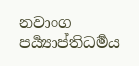නවාංග පර්‍ය්‍යාප්තිධර්‍මය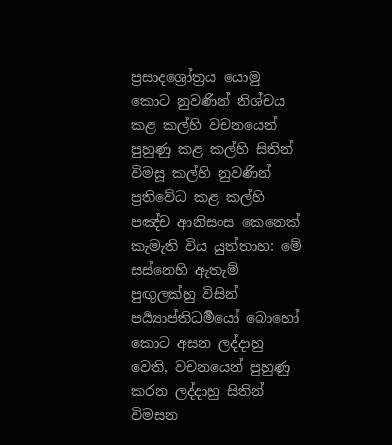ප්‍රසාදශ්‍රෝත්‍රය යොමු කොට නුවණින් නිශ්චය කළ කල්හි වචනයෙන් පුහුණු කළ කල්හි සිතින් විමසූ කල්හි නුවණින් ප්‍රතිවේධ කළ කල්හි පඤ්ච ආනිසංස කෙනෙක් කැමැති විය යුත්තාහ: මේ සස්නෙහි ඇතැම් පුඟුලක්හු විසින් පර්‍ය්‍යාප්තිධර්‍මයෝ බොහෝ කොට අසන ලද්දාහු වෙති, වචනයෙන් පුහුණු කරන ලද්දාහු සිතින් විමසන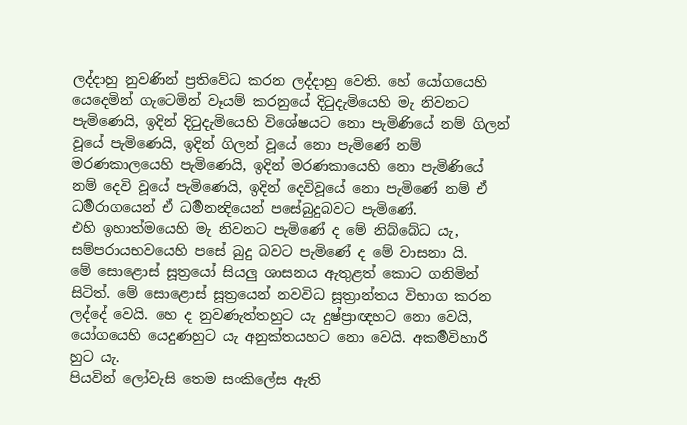ලද්දාහු නුවණින් ප්‍රතිවේධ කරන ලද්දාහු වෙති. හේ යෝගයෙහි යෙදෙමින් ගැටෙමින් වෑයම් කරනුයේ දිටුදැමියෙහි මැ නිවනට පැමිණෙයි, ඉදින් දිටුදැමියෙහි විශේෂයට නො පැමිණියේ නම් ගිලන් වූයේ පැමිණෙයි, ඉදින් ගිලන් වූයේ නො පැමිණේ නම් මරණකාලයෙහි පැමිණෙයි, ඉදින් මරණකායෙහි නො පැමිණියේ නම් දෙවි වූයේ පැමිණෙයි, ඉදින් දෙවිවූයේ නො පැමිණේ නම් ඒ ධර්‍මරාගයෙන් ඒ ධර්‍මනන්‍දියෙන් පසේබුදුබවට පැමිණේ.
එහි ඉහාත්මයෙහි මැ නිවනට පැමිණේ ද මේ නිබ්බේධ යැ, සම්පරායභවයෙහි පසේ බුදු බවට පැමිණේ ද මේ වාසනා යි.
මේ සොළොස් සූත්‍රයෝ සියලු ශාසනය ඇතුළත් කොට ගනිමින් සිටිත්. මේ සොළොස් සූත්‍රයෙන් නවවිධ සූත්‍රාන්තය විභාග කරන ලද්දේ වෙයි. හෙ ද නුවණැත්තහුට යැ දුෂ්ප්‍රාඥහට නො වෙයි, යෝගයෙහි යෙදුණහුට යැ අනුක්තයහට නො වෙයි. අකර්‍මවිහාරී හුට යැ.
පියවින් ලෝවැසි තෙම සංකිලේස ඇති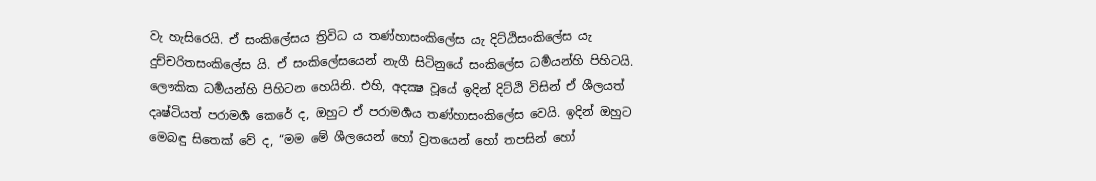වැ හැසිරෙයි. ඒ සංකිලේසය ත්‍රිවිධ ය තණ්හාසංකිලේස යැ දිට්ඨිසංකිලේස යැ දුච්චරිතසංකිලේස යි. ඒ සංකිලේසයෙන් නැගී සිටිනුයේ සංකිලේස ධර්‍මයන්හි පිහිටයි. ලෞකික ධර්‍මයන්හි පිහිටන හෙයිනි. එහි, අදක්‍ෂ වූයේ ඉදින් දිට්ඨි විසින් ඒ ශීලයත් දෘෂ්ටියත් පරාමර්‍ශ කෙරේ ද, ඔහුට ඒ පරාමර්‍ශය තණ්හාසංකිලේස වෙයි. ඉදින් ඔහුට මෙබඳු සිතෙක් වේ ද, “මම මේ ශීලයෙන් හෝ ව්‍රතයෙන් හෝ තපසින් හෝ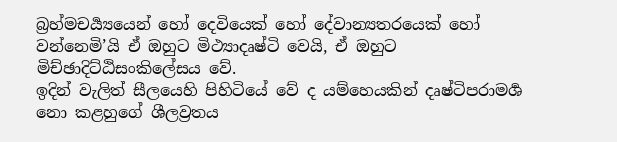බ්‍රහ්මචර්‍ය්‍යයෙන් හෝ දෙවියෙක් හෝ දේවාන්‍යතරයෙක් හෝ වන්නෙමි’යි ඒ ඔහුට මිථ්‍යාදෘෂ්ටි වෙයි, ඒ ඔහුට මිච්ඡාදිට්ඨිසංකිලේසය වේ.
ඉදින් වැලිත් සීලයෙහි පිහිටියේ වේ ද යම්හෙයකින් දෘෂ්ටිපරාමර්‍ශ නො කළහුගේ ශීලව්‍රතය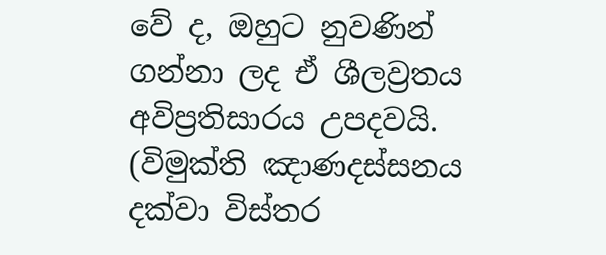වේ ද, ඔහුට නුවණින් ගන්නා ලද ඒ ශීලව්‍රතය අවිප්‍රතිසාරය උපදවයි. (විමුක්ති ඤාණදස්සනය දක්වා විස්තර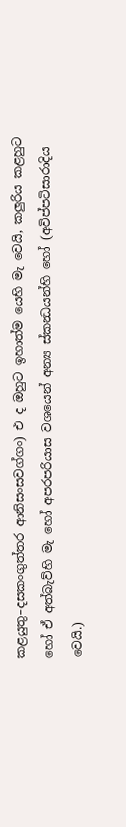කළයුතු–දසකංගුත්තර ආනිසංසවග්ගං) එ ද ඔහුට ඉහාත්ම යෙහි මැ වෙයි, කලුරිය කළහුට හෝ ඒ අත්බැව්හි මැ හෝ අපරපරියාස වශයෙන් අන්‍ය ස්කන්‍ධයන්හි හෝ (අවිප්පටිසාරාදිය වෙයි.)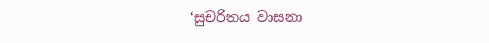‘සුචරිතය වාසනා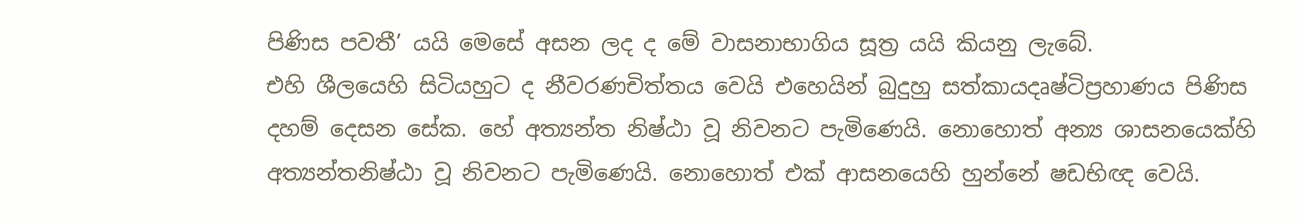පිණිස පවතී’ යයි මෙසේ අසන ලද ද මේ වාසනාභාගිය සූත්‍ර යයි කියනු ලැබේ.
එහි ශීලයෙහි සිටියහුට ද නීවරණචිත්තය වෙයි එහෙයින් බුදුහු සත්කායදෘෂ්ටිප්‍රහාණය පිණිස දහම් දෙසන සේක. හේ අත්‍යන්ත නිෂ්ඨා වූ නිවනට පැමිණෙයි. නොහොත් අන්‍ය ශාසනයෙක්හි අත්‍යන්තනිෂ්ඨා වූ නිවනට පැමිණෙයි. නොහොත් එක් ආසනයෙහි හුන්නේ ෂඩභිඥ වෙයි.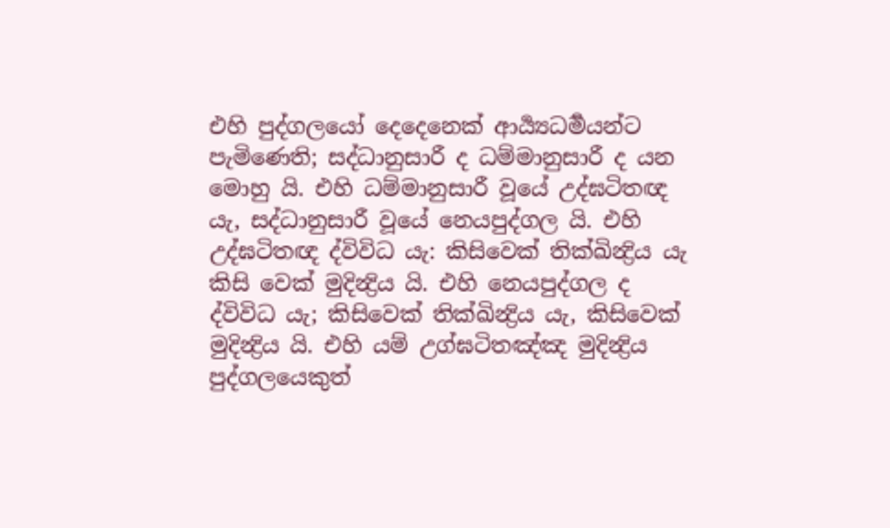එහි පුද්ගලයෝ දෙදෙනෙක් ආර්‍ය්‍යධර්‍මයන්ට පැමිණෙති; සද්ධානුසාරී ද ධම්මානුසාරී ද යන මොහු යි. එහි ධම්මානුසාරී වූයේ උද්ඝටිතඥ යැ, සද්ධානුසාරී වූයේ නෙයපුද්ගල යි. එහි උද්ඝටිතඥ ද්විවිධ යැ: කිසිවෙක් තික්ඛින්‍ද්‍රිය යැ කිසි වෙක් මුදින්‍ද්‍රිය යි. එහි නෙයපුද්ගල ද ද්විවිධ යැ; කිසිවෙක් තික්ඛින්‍ද්‍රිය යැ, කිසිවෙක් මුදින්‍ද්‍රිය යි. එහි යම් උග්ඝටිතඤ්ඤ මුදින්‍ද්‍රිය පුද්ගලයෙකුත්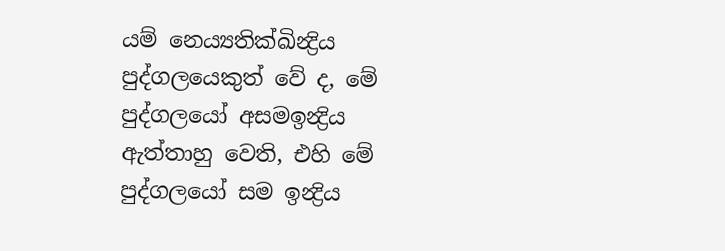යම් නෙය්‍යතික්ඛින්‍ද්‍රිය පුද්ගලයෙකුත් වේ ද, මේ පුද්ගලයෝ අසමඉන්‍ද්‍රිය ඇත්තාහු වෙති, එහි මේ පුද්ගලයෝ සම ඉන්‍ද්‍රිය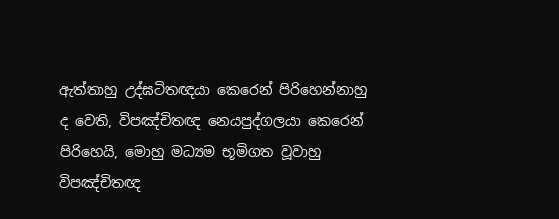ඇත්තාහු උද්ඝටිතඥයා කෙරෙන් පිරිහෙන්නාහු ද වෙති, විපඤ්චිතඥ නෙයපුද්ගලයා කෙරෙන් පිරිහෙයි, මොහු මධ්‍යම භූමිගත වූවාහු විපඤ්චිතඥ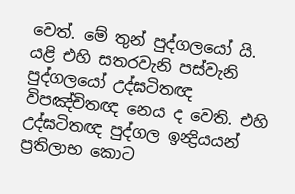වෙත්. මේ තුන් පුද්ගලයෝ යි.
යළි එහි සතරවැනි පස්වැනි පුද්ගලයෝ උද්ඝටිතඥ විපඤ්චිතඥ නෙය ද වෙති. එහි උද්ඝටිතඥ පුද්ගල ඉන්‍ද්‍රියයන් ප්‍රතිලාභ කොට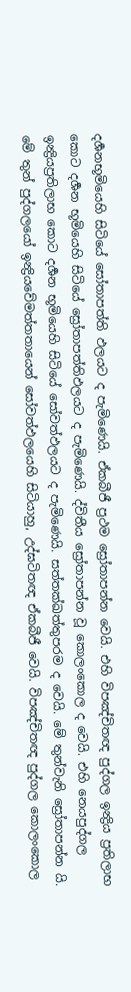දර්‍ශනභූමියෙහි සිටියේ සෝතාපත්ති ඵලයට ද පැමිණෙයි. ඒකබීජී ප්‍රථම ස්‍රෝතාපන්න වෙයි. එහි විපඤ්චිතඥ පුද්ගල ඉන්‍ද්‍රිය ප්‍රතිලාභ කොට දර්‍ශන භූමියෙහි සිටියේ ස්‍රෝතාපත්තිඵලයට ද පැමිණෙයි. ද්විතීය ස්‍රෝතාපන්න වූ කොලංකොල ද වෙයි. එහි නෙයපුද්ගල ඉන්‍ද්‍රියප්‍රතිලාභ කොට දර්‍ශන භූමියෙහි සිටියේ සෝවත්ඵලයට ද පැමිණෙයි. සත්තක්ඛත්තුපරම ද වෙයි. මේ තුන්වැනි ස්‍රෝතාපන්න යි. මේ තුන් පුද්ගලයෝ ඉන්‍ද්‍රියවේමත්තතායෙන් සෝවත්ඵලයෙහි සිටියාහු, උද්ඝටිතඥ ඒකබීජී වෙයි. විපඤ්චිතඥ පුද්ගල කොලංකොල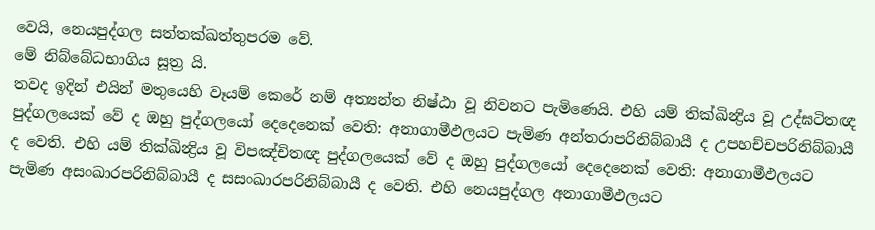වෙයි, නෙයපුද්ගල සත්තක්ඛත්තුපරම වේ.
මේ නිබ්බේධභාගිය සූත්‍ර යි.
තවද ඉදින් එයින් මතුයෙහි වෑයම් කෙරේ නම් අත්‍යන්ත නිෂ්ඨා වූ නිවනට පැමිණෙයි. එහි යම් තික්ඛින්‍ද්‍රිය වූ උද්ඝටිතඥ පුද්ගලයෙක් වේ ද ඔහු පුද්ගලයෝ දෙදෙනෙක් වෙති: අනාගාමීඵලයට පැමිණ අන්තරාපරිනිබ්බායී ද උපහච්චපරිනිබ්බායී ද වෙති. එහි යම් තික්ඛින්‍ද්‍රිය වූ විපඤ්චිතඥ පුද්ගලයෙක් වේ ද ඔහු පුද්ගලයෝ දෙදෙනෙක් වෙති: අනාගාමීඵලයට පැමිණ අසංඛාරපරිනිබ්බායී ද සසංඛාරපරිනිබ්බායී ද වෙති. එහි නෙයපුද්ගල අනාගාමීඵලයට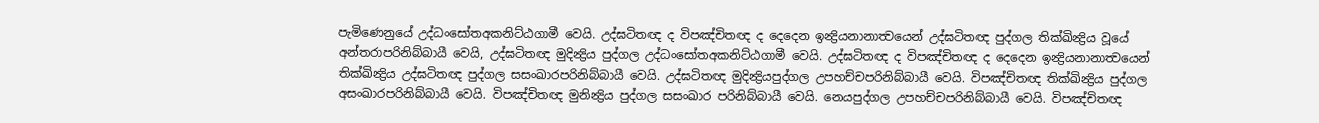පැමිණෙනුයේ උද්ධංසෝතඅකනිට්ඨගාමී වෙයි. උද්ඝටිතඥ ද විපඤ්චිතඥ ද දෙදෙන ඉන්‍ද්‍රියනානාත්‍වයෙන් උද්ඝටිතඥ පුද්ගල තික්ඛින්‍ද්‍රිය වූයේ අන්තරාපරිනිබ්බායී වෙයි, උද්ඝටිතඥ මුදින්‍ද්‍රිය පුද්ගල උද්ධංසෝතඅකනිට්ඨගාමී වෙයි. උද්ඝටිතඥ ද විපඤ්චිතඥ ද දෙදෙන ඉන්‍ද්‍රියනානාත්‍වයෙන් තික්ඛින්‍ද්‍රිය උද්ඝටිතඥ පුද්ගල සසංඛාරපරිනිබ්බායී වෙයි. උද්ඝටිතඥ මුදින්‍ද්‍රියපුද්ගල උපහච්චපරිනිබ්බායී වෙයි. විපඤ්චිතඥ තික්ඛින්‍ද්‍රිය පුද්ගල අසංඛාරපරිනිබ්බායී වෙයි. විපඤ්චිතඥ මුනින්‍ද්‍රිය පුද්ගල සසංඛාර පරිනිබ්බායී වෙයි. නෙයපුද්ගල උපහච්චපරිනිබ්බායී වෙයි. විපඤ්චිතඥ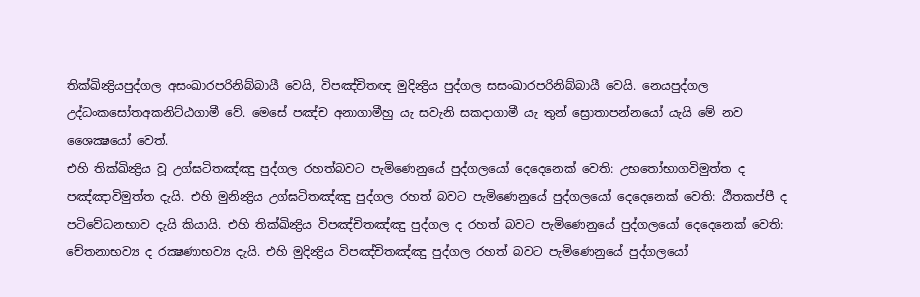තික්ඛින්‍ද්‍රියපුද්ගල අසංඛාරපරිනිබ්බායී වෙයි, විපඤ්චිතඥ මුදින්‍ද්‍රිය පුද්ගල සසංඛාරපරිනිබ්බායී වෙයි. නෙයපුද්ගල උද්ධංකසෝතඅකනිට්ඨගාමී වේ. මෙසේ පඤ්ච අනාගාමීහු යැ සවැනි සකදාගාමී යැ තුන් ස්‍රොතාපන්නයෝ යැයි මේ නව ශෛක්‍ෂයෝ වෙත්.
එහි තික්ඛින්‍ද්‍රිය වූ උග්ඝටිතඤ්ඤු පුද්ගල රහත්බවට පැමිණෙනුයේ පුද්ගලයෝ දෙදෙනෙක් වෙති: උභතෝභාගවිමුත්ත ද පඤ්ඤාවිමුත්ත දැයි. එහි මුනින්‍ද්‍රිය උග්ඝටිතඤ්ඤු පුද්ගල රහත් බවට පැමිණෙනුයේ පුද්ගලයෝ දෙදෙනෙක් වෙති: ඨීතකප්පී ද පටිවේධනභාව දැයි කියායි. එහි තික්ඛින්‍ද්‍රිය විපඤ්චිතඤ්ඤු පුද්ගල ද රහත් බවට පැමිණෙනුයේ පුද්ගලයෝ දෙදෙනෙක් වෙති: චේතනාභව්‍ය ද රක්‍ෂණාභව්‍ය දැයි. එහි මුදින්‍ද්‍රිය විපඤ්චිතඤ්ඤු පුද්ගල රහත් බවට පැමිණෙනුයේ පුද්ගලයෝ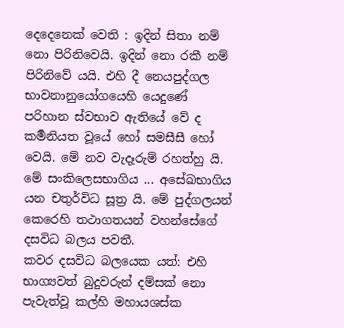දෙදෙනෙක් වෙති : ඉදින් සිතා නම් නො පිරිනිවෙයි. ඉදින් නො රකී නම් පිරිනිවේ යයි. එහි දී නෙයපුද්ගල භාවනානුයෝගයෙහි යෙදුණේ පරිහාන ස්වභාව ඇතියේ වේ ද කර්‍මනියත වූයේ හෝ සමසීසී හෝ වෙයි. මේ නව වැදෑරුම් රහත්හු යි.
මේ සංකිලෙසභාගිය ... අසේඛභාගිය යන චතුර්විධ සූත්‍ර යි. මේ පුද්ගලයන් කෙරෙහි තථාගතයන් වහන්සේගේ දසවිධ බලය පවතී.
කවර දසවිධ බලයෙක යත්: එහි භාග්‍යවත් බුදුවරුන් දම්සක් නො පැවැත්වූ කල්හි මහායශස්ක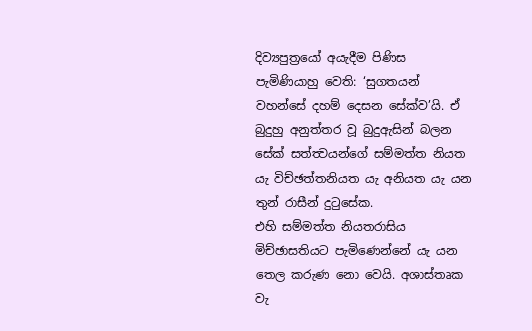දිව්‍යපුත්‍රයෝ අයැදීම පිණිස පැමිණියාහු වෙති: ‘සුගතයන් වහන්සේ දහම් දෙසන සේක්ව’යි. ඒ බුදුහු අනුත්තර වූ බුදුඇසින් බලන සේක් සත්ත්‍වයන්ගේ සම්මත්ත නියත යැ විච්ඡත්තනියත යැ අනියත යැ යන තුන් රාසීන් දුටුසේක.
එහි සම්මත්ත නියතරාසිය මිච්ඡාසතියට පැමිණෙන්නේ යැ යන තෙල කරුණ නො වෙයි. අශාස්තෘක වැ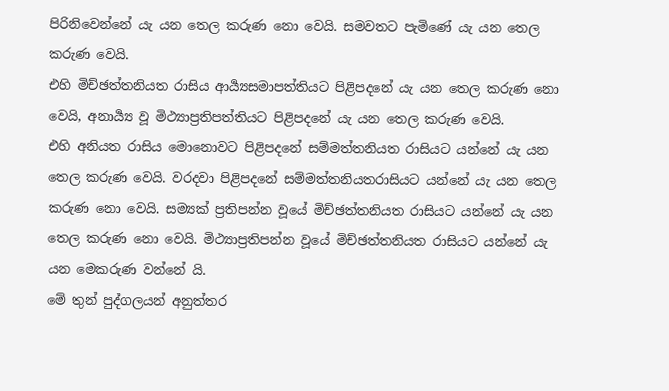පිරිනිවෙන්නේ යැ යන තෙල කරුණ නො වෙයි. සමවතට පැමිණේ යැ යන තෙල කරුණ වෙයි.
එහි මිච්ඡත්තනියත රාසිය ආර්‍ය්‍යසමාපත්තියට පිළිපදනේ යැ යන තෙල කරුණ නො වෙයි, අනාර්‍ය්‍ය වූ මිථ්‍යාප්‍රතිපත්තියට පිළිපදනේ යැ යන තෙල කරුණ වෙයි.
එහි අනියත රාසිය මොනොවට පිළිපදනේ සම්මත්තනියත රාසියට යන්නේ යැ යන තෙල කරුණ වෙයි. වරදවා පිළිපදනේ සම්මත්තනියතරාසියට යන්නේ යැ යන තෙල කරුණ නො වෙයි. සම්‍යක් ප්‍රතිපන්න වූයේ මිච්ඡත්තනියත රාසියට යන්නේ යැ යන තෙල කරුණ නො වෙයි. මිථ්‍යාප්‍රතිපන්න වූයේ මිච්ඡත්තනියත රාසියට යන්නේ යැ යන මෙකරුණ වන්නේ යි.
මේ තුන් පුද්ගලයන් අනුත්තර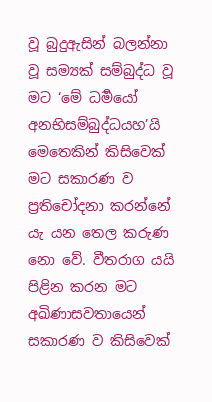වූ බුදුඇසින් බලන්නා වූ සම්‍යක් සම්බුද්ධ වූ මට ‘මේ ධර්‍මයෝ අනභිසම්බුද්ධයහ’යි මෙතෙකින් කිසිවෙක් මට සකාරණ ව ප්‍රතිචෝදනා කරන්නේ යැ යන තෙල කරුණ නො වේ. වීතරාග යයි පිළින කරන මට අඛිණාසවතායෙන් සකාරණ ව කිසිවෙක්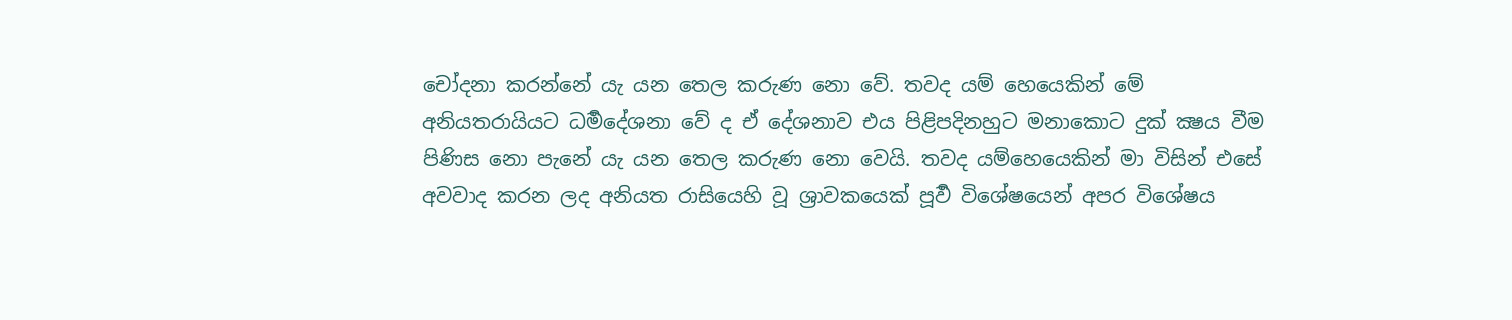චෝදනා කරන්නේ යැ යන තෙල කරුණ නො වේ. තවද යම් හෙයෙකින් මේ අනියතරායියට ධර්‍මදේශනා වේ ද ඒ දේශනාව එය පිළිපදිනහුට මනාකොට දුක් ක්‍ෂය වීම පිණිස නො පැනේ යැ යන තෙල කරුණ නො වෙයි. තවද යම්හෙයෙකින් මා විසින් එසේ අවවාද කරන ලද අනියත රාසියෙහි වූ ශ්‍රාවකයෙක් පූර්‍ව විශේෂයෙන් අපර විශේෂය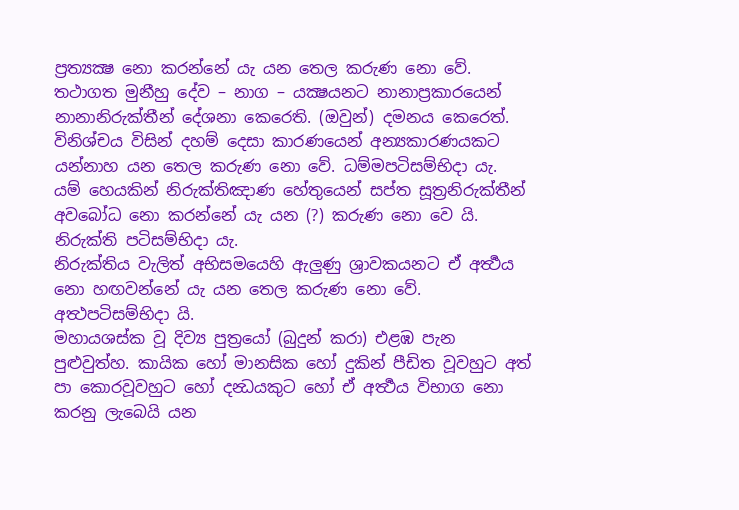ප්‍රත්‍යක්‍ෂ නො කරන්නේ යැ යන තෙල කරුණ නො වේ.
තථාගත මුනීහු දේව – නාග – යක්‍ෂයනට නානාප්‍රකාරයෙන් නානානිරුක්තීන් දේශනා කෙරෙති. (ඔවුන්) දමනය කෙරෙත්. විනිශ්චය විසින් දහම් දෙසා කාරණයෙන් අන්‍යකාරණයකට යන්නාහ යන තෙල කරුණ නො වේ. ධම්මපටිසම්භිදා යැ.
යම් හෙයකින් නිරුක්තිඤාණ හේතුයෙන් සප්ත සූත්‍රනිරුක්තීන් අවබෝධ නො කරන්නේ යැ යන (?) කරුණ නො වෙ යි. නිරුක්ති පටිසම්භිදා යැ.
නිරුක්තිය වැලිත් අභිසමයෙහි ඇලුණු ශ්‍රාවකයනට ඒ අර්‍ත්‍ථය නො හඟවන්නේ යැ යන තෙල කරුණ නො වේ. අත්‍ථපටිසම්භිදා යි.
මහායශස්ක වූ දිව්‍ය පුත්‍රයෝ (බුදුන් කරා) එළඹ පැන පුළුවුත්හ. කායික හෝ මානසික හෝ දුකින් පීඩිත වූවහුට අත් පා කොරවූවහුට හෝ දන්‍ධයකුට හෝ ඒ අර්‍ත්‍ථය විභාග නො කරනු ලැබෙයි යන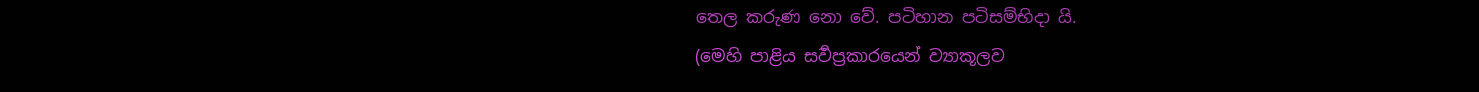තෙල කරුණ නො වේ. පටිහාන පටිසම්භිදා යි.
(මෙහි පාළිය සර්‍වප්‍රකාරයෙන් ව්‍යාකූලව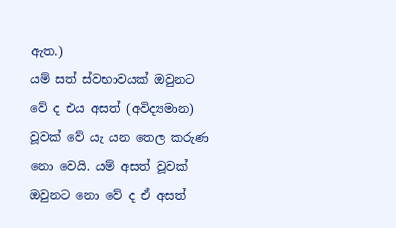ඇත.)
යම් සත් ස්වභාවයක් ඔවුනට වේ ද එය අසත් (අවිද්‍යමාන) වූවක් වේ යැ යන තෙල කරුණ නො වෙයි. යම් අසත් වූවක් ඔවුනට නො වේ ද ඒ අසත්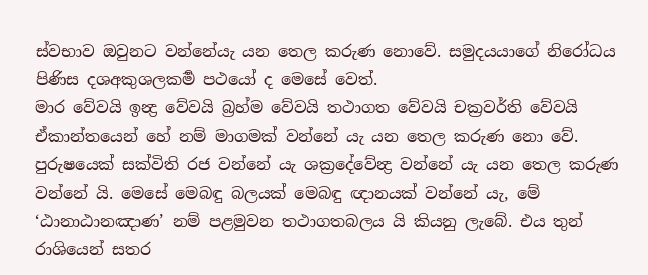ස්වභාව ඔවුනට වන්නේයැ යන තෙල කරුණ නොවේ. සමුදයයාගේ නිරෝධය පිණිස දශඅකුශලකර්‍ම පථයෝ ද මෙසේ වෙත්.
මාර වේවයි ඉන්‍ද්‍ර වේවයි බ්‍රහ්ම වේවයි තථාගත වේවයි චක්‍රවර්ති වේවයි ඒකාන්තයෙන් හේ නම් මාගමක් වන්නේ යැ යන තෙල කරුණ නො වේ. පුරුෂයෙක් සක්විති රජ වන්නේ යැ ශක්‍රදේවේන්‍ද්‍ර වන්නේ යැ යන තෙල කරුණ වන්නේ යි. මෙසේ මෙබඳු බලයක් මෙබඳු ඥානයක් වන්නේ යැ, මේ ‘ඨානාඨානඤාණ’ නම් පළමුවන තථාගතබලය යි කියනු ලැබේ. එය තුන් රාශියෙන් සතර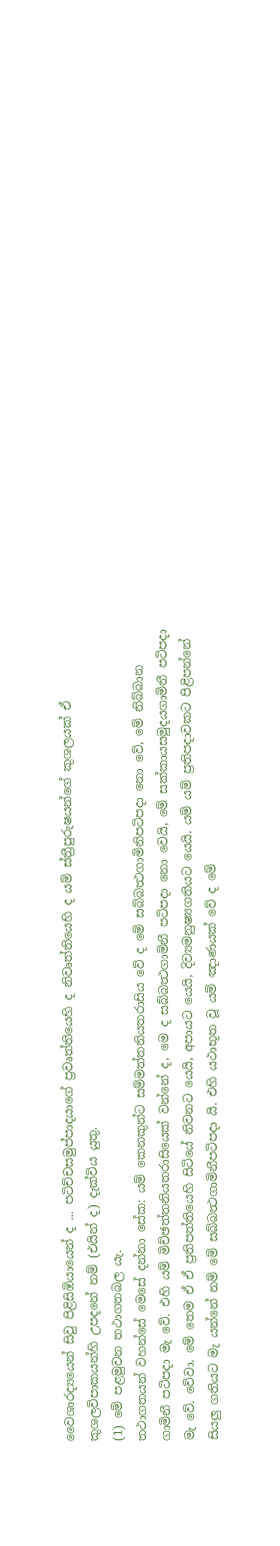වෛශාරද්‍යයෙන් සිවු පිළිසිඹියායෙන් ද ... පටිච්චසමුප්පාදයාගේ ප්‍රවෘත්තියෙහි ද නිවෘත්තියෙහි ද යම් ස්ත්‍රීපුරුෂයන්ගේ කුශලයක් ඒ කුශලවිපාකයන්හි උපදනේ නම් (එයින් ද) දැක්විය යුතු.
(1) මේ පළමුවන තථාගතබල යැ.
තථාගතයන් වහන්සේ මෙසේ දන්නා සේක: යම් කෙනකුන්ට සම්මත්තනියතරාසිය වේ ද මේ සබ්බත්‍ථගාමිනිපටිපදා නො වේ, මේ නිබ්බාන ගාමිනී පටිපදා මැ වේ. එහි යම් මිච්ඡත්තනියතරාසියෙක් වන්නේ ද, මෙ ද සබ්බත්‍ථගාමිනී පටිපදා නො වෙයි, මේ සක්කායසමුදයගාමිනී පටිපදා මැ වේ. වේවා. මේ තෙම ඒ ඒ ප්‍රතිපත්තියෙහි සිටියේ නිවනට යෙයි, අපායට යෙයි, දිව්‍යමනුෂ්‍යගතියට යෙයි. යම් යම් ප්‍රතිපදාවකට පිළිපන්නේ සියලු ගතියට මැ යන්නේ නම් මේ සබ්බත්‍ථගාමිනීපටිපදා යි. එහි යථාභූත වූ යම් ඤාණයක් වේ ද මේ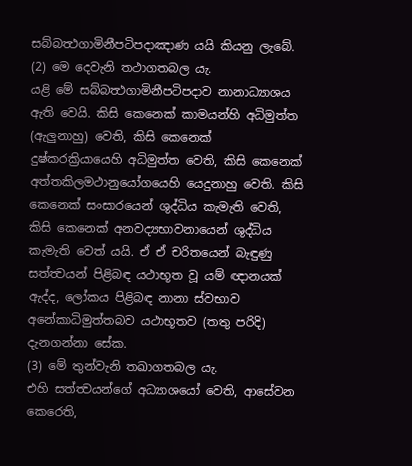සබ්බත්‍ථගාමිනීපටිපදාඤාණ යයි කියනු ලැබේ.
(2) මෙ දෙවැනි තථාගතබල යැ.
යළි මේ සබ්බත්‍ථගාමිනීපටිපදාව නානාධ්‍යාශය ඇති වෙයි. කිසි කෙනෙක් කාමයන්හි අධිමුත්ත (ඇලුනාහු) වෙති, කිසි කෙනෙක් දුෂ්කරක්‍රියායෙහි අධිමුත්ත වෙති, කිසි කෙනෙක් අත්තකිලමථානුයෝගයෙහි යෙදුනාහු වෙති. කිසි කෙනෙක් සංසාරයෙන් ශුද්ධිය කැමැති වෙති, කිසි කෙනෙක් අනවද්‍යභාවනායෙන් ශුද්ධිය කැමැති වෙත් යයි. ඒ ඒ චරිතයෙන් බැඳුණු සත්ත්‍වයන් පිළිබඳ යථාභූත වූ යම් ඥානයක් ඇද්ද, ලෝකය පිළිබඳ නානා ස්වභාව අනේකාධිමුත්තබව යථාභූතව (තතු පරිදි) දැනගන්නා සේක.
(3) මේ තුන්වැනි තඛාගතබල යැ.
එහි සත්ත්‍වයන්ගේ අධ්‍යාශයෝ වෙති, ආසේවන කෙරෙති,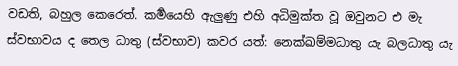වඩති, බහුල කෙරෙත්. කර්‍මයෙහි ඇලුණු එහි අධිමුක්ත වූ ඔවුනට එ මැ ස්වභාවය ද තෙල ධාතු (ස්වභාව) කවර යත්: නෙක්ඛම්මධාතු යැ බලධාතු යැ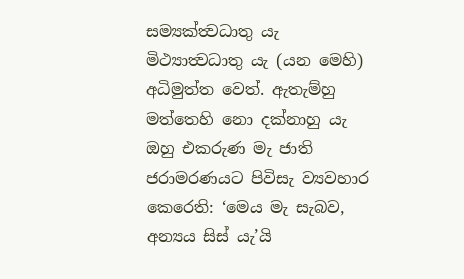සම්‍යක්ත්‍වධාතු යැ මිථ්‍යාත්‍වධාතු යැ (යන මෙහි) අධිමුත්ත වෙත්. ඇතැම්හු මත්තෙහි නො දක්නාහු යැ ඔහු එකරුණ මැ ජාති ජරාමරණයට පිවිසැ ව්‍යවහාර කෙරෙති: ‘මෙය මැ සැබව, අන්‍යය සිස් යැ’යි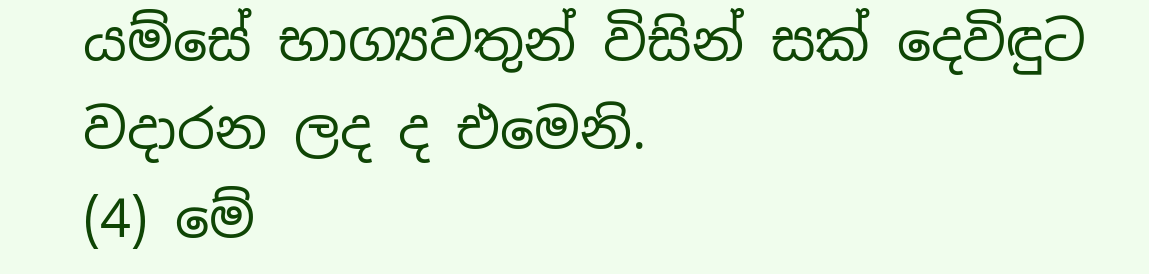යම්සේ භාග්‍යවතුන් විසින් සක් දෙවිඳුට වදාරන ලද ද එමෙනි.
(4) මේ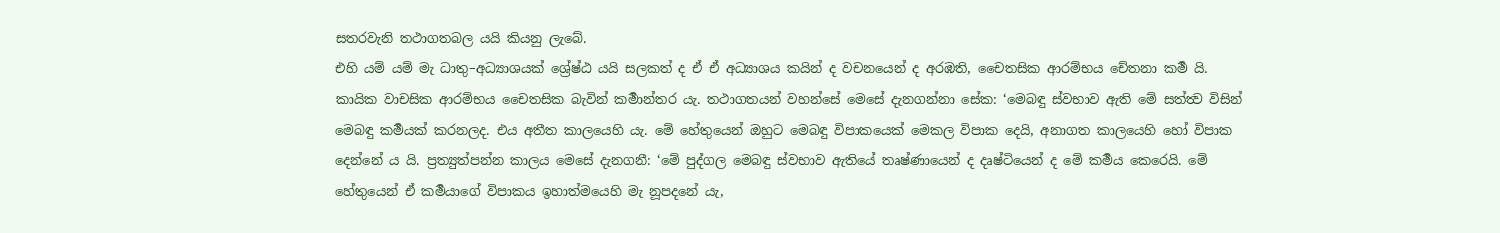සතරවැනි තථාගතබල යයි කියනු ලැබේ.
එහි යම් යම් මැ ධාතු–අධ්‍යාශයක් ශ්‍රේෂ්ඨ යයි සලකත් ද ඒ ඒ අධ්‍යාශය කයින් ද වචනයෙන් ද අරඹති, චෛතසික ආරම්භය චේතනා කර්‍ම යි. කායික වාචසික ආරම්භය චෛතසික බැවින් කර්‍මාන්තර යැ. තථාගතයන් වහන්සේ මෙසේ දැනගන්නා සේක: ‘මෙබඳු ස්වභාව ඇති මේ සත්ත්‍ව විසින් මෙබඳු කර්‍මයක් කරනලද. එය අතීත කාලයෙහි යැ. මේ හේතුයෙන් ඔහුට මෙබඳු විපාකයෙක් මෙකල විපාක දෙයි, අනාගත කාලයෙහි හෝ විපාක දෙන්නේ ය යි. ප්‍රත්‍යුත්පන්න කාලය මෙසේ දැනගනී: ‘මේ පුද්ගල මෙබඳු ස්වභාව ඇතියේ තෘෂ්ණායෙන් ද දෘෂ්ටියෙන් ද මේ කර්‍මය කෙරෙයි. මේ හේතුයෙන් ඒ කර්‍මයාගේ විපාකය ඉහාත්මයෙහි මැ නූපදනේ යැ,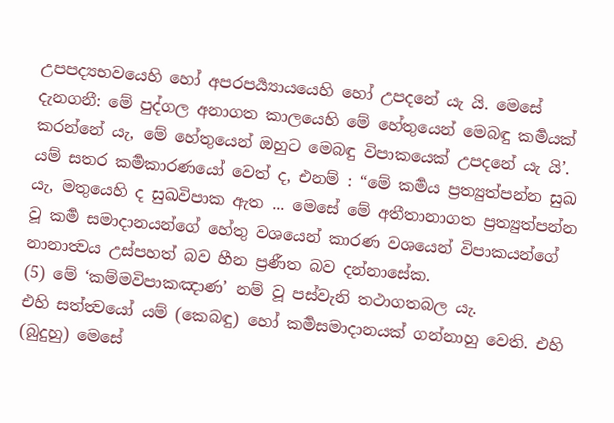උපපද්‍යභවයෙහි හෝ අපරපර්‍ය්‍යායයෙහි හෝ උපදනේ යැ යි. මෙසේ දැනගනී: මේ පුද්ගල අනාගත කාලයෙහි මේ හේතුයෙන් මෙබඳු කර්‍මයක් කරන්නේ යැ, මේ හේතුයෙන් ඔහුට මෙබඳු විපාකයෙක් උපදනේ යැ යි’. යම් සතර කර්‍මකාරණයෝ වෙත් ද, එනම් : “මේ කර්‍මය ප්‍රත්‍යුත්පන්න සුඛ යැ, මතුයෙහි ද සුඛවිපාක ඇත ... මෙසේ මේ අතීතානාගත ප්‍රත්‍යුත්පන්න වූ කර්‍ම සමාදානයන්ගේ හේතු වශයෙන් කාරණ වශයෙන් විපාකයන්ගේ නානාත්‍වය උස්පහත් බව හීන ප්‍රණීත බව දන්නාසේක.
(5) මේ ‘කම්මවිපාකඤාණ’ නම් වූ පස්වැනි තථාගතබල යැ.
එහි සත්ත්‍වයෝ යම් (කෙබඳු) හෝ කර්‍මසමාදානයක් ගන්නාහු වෙති. එහි (බුදුහු) මෙසේ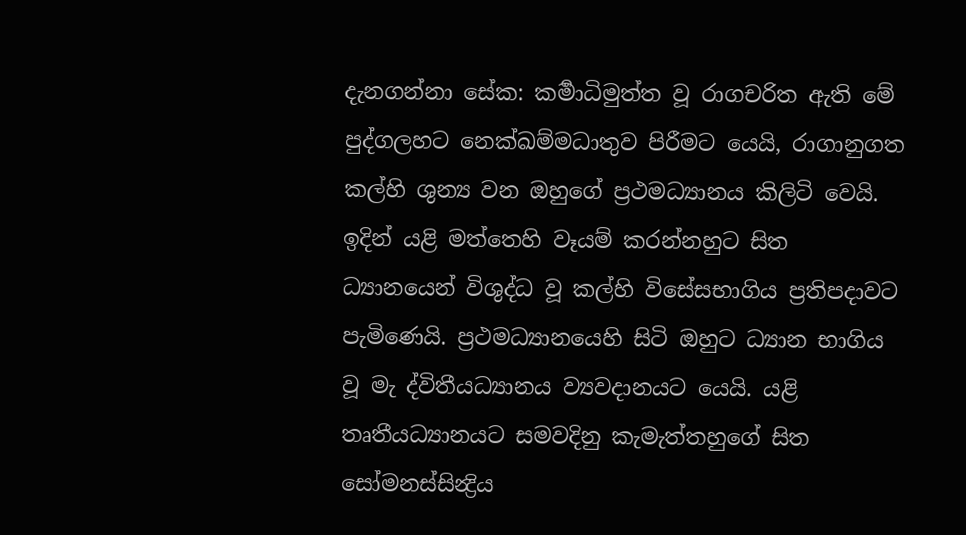දැනගන්නා සේක: කර්‍මාධිමුත්ත වූ රාගචරිත ඇති මේ පුද්ගලහට නෙක්ඛම්මධාතුව පිරීමට යෙයි, රාගානුගත කල්හි ශුන්‍ය වන ඔහුගේ ප්‍රථමධ්‍යානය කිලිටි වෙයි. ඉදින් යළි මත්තෙහි වෑයම් කරන්නහුට සිත ධ්‍යානයෙන් විශුද්ධ වූ කල්හි විසේසභාගිය ප්‍රතිපදාවට පැමිණෙයි. ප්‍රථමධ්‍යානයෙහි සිටි ඔහුට ධ්‍යාන භාගිය වූ මැ ද්විතීයධ්‍යානය ව්‍යවදානයට යෙයි. යළි තෘතීයධ්‍යානයට සමවදිනු කැමැත්තහුගේ සිත සෝමනස්සින්‍ද්‍රිය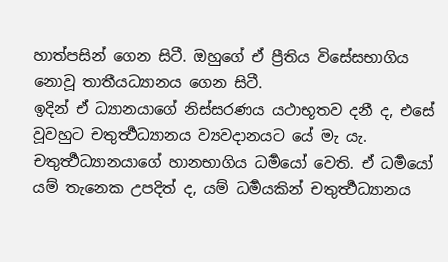හාත්පසින් ගෙන සිටී. ඔහුගේ ඒ ප්‍රීතිය විසේසභාගිය නොවූ තාතීයධ්‍යානය ගෙන සිටී.
ඉදින් ඒ ධ්‍යානයාගේ නිස්සරණය යථාභූතව දනී ද, එසේ වූවහුට චතුර්‍ත්‍ථධ්‍යානය ව්‍යවදානයට යේ මැ යැ. චතුර්‍ත්‍ථධ්‍යානයාගේ හානභාගිය ධර්‍මයෝ වෙති. ඒ ධර්‍මයෝ යම් තැනෙක උපදිත් ද, යම් ධර්‍මයකින් චතුර්‍ත්‍ථධ්‍යානය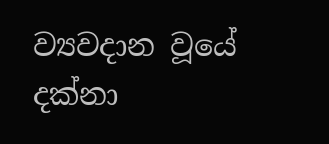ව්‍යවදාන වූයේ දක්නා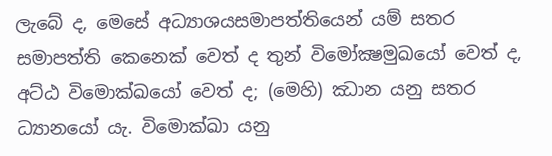ලැබේ ද, මෙසේ අධ්‍යාශයසමාපත්තියෙන් යම් සතර සමාපත්ති කෙනෙක් වෙත් ද තුන් විමෝක්‍ෂමුඛයෝ වෙත් ද, අට්ඨ විමොක්ඛයෝ වෙත් ද; (මෙහි) ඣාන යනු සතර ධ්‍යානයෝ යැ. විමොක්ඛා යනු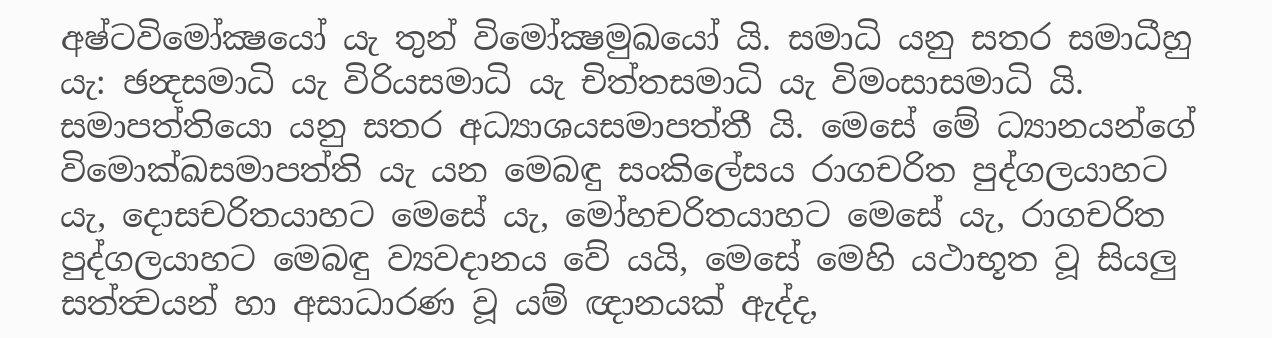අෂ්ටවිමෝක්‍ෂයෝ යැ තුන් විමෝක්‍ෂමුඛයෝ යි. සමාධි යනු සතර සමාධීහු යැ: ඡන්‍දසමාධි යැ විරියසමාධි යැ චිත්තසමාධි යැ විමංසාසමාධි යි. සමාපත්තියො යනු සතර අධ්‍යාශයසමාපත්තී යි. මෙසේ මේ ධ්‍යානයන්ගේ විමොක්ඛසමාපත්ති යැ යන මෙබඳු සංකිලේසය රාගචරිත පුද්ගලයාහට යැ, දොසචරිතයාහට මෙසේ යැ, මෝහචරිතයාහට මෙසේ යැ, රාගචරිත පුද්ගලයාහට මෙබඳු ව්‍යවදානය වේ යයි, මෙසේ මෙහි යථාභූත වූ සියලු සත්ත්‍වයන් හා අසාධාරණ වූ යම් ඥානයක් ඇද්ද,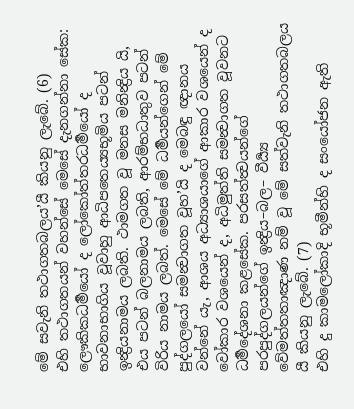මේ සවැනි තථාගතබලය’යී කියනු ලැබේ. (6)
එහි තථාගතයන් වහන්සේ මෙසේ දැනගන්නා සේක: ලෞකිකධර්‍මයෝ ද ලෝකෝත්තරධර්‍මයෝ ද භාවනාභාගිය වූවාහු ආධිපතෙය්‍යභූමිය පටන් ඉන්‍ද්‍රියනාමය ලබති. ථාමගත වූ මනස මනින්‍ද්‍රිය යි, එය පටන් බලනාමය ලබති, ආරම්භධාතුව පටන් විරිය නාමය ලබත්. මෙසේ මේ ධර්‍මයන්ගෙන් මේ පුද්ගලයෝ සමන්‍වාගත වූහ’යි ද මෙබඳු ඥානය වන්නේ යැ, ආශය අධ්‍යාශයාගේ ආකාර වශයෙන් ද වෝකාර වශයෙන් ද, අධිමුත්ති සමන්‍වාගත වූවනට ධර්‍මදේශනා කළසේක. පරසත්ත්‍වයන්ගේ පරපුද්ගලයන්ගේ ඉන්‍ද්‍රිය–බල– වීර්‍ය්‍ය වේමත්තතාඤාණ නම් වූ මේ සත්වැනි තථාගතබලය යී කියනු ලැබේ. (7)
එහි දු කාමලෝකාදි භූමීන්හි ද සංයෝජන ඇති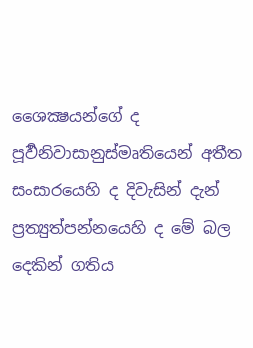ශෛක්‍ෂයන්ගේ ද පූර්‍වනිවාසානුස්මෘතියෙන් අතීත සංසාරයෙහි ද දිවැසින් දැන් ප්‍රත්‍යුත්පන්නයෙහි ද මේ බල දෙකින් ගතිය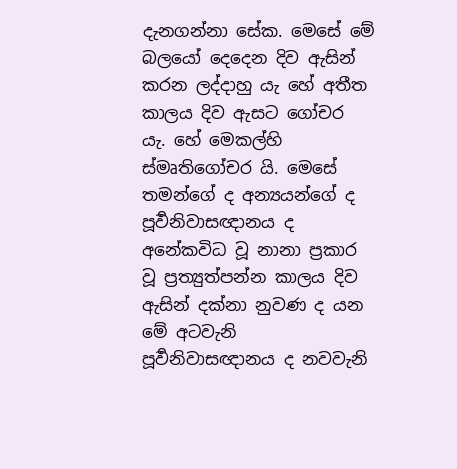දැනගන්නා සේක. මෙසේ මේ බලයෝ දෙදෙන දිව ඇසින් කරන ලද්දාහු යැ හේ අතීත කාලය දිව ඇසට ගෝචර යැ. හේ මෙකල්හි ස්මෘතිගෝචර යි. මෙසේ තමන්ගේ ද අන්‍යයන්ගේ ද පූර්‍වනිවාසඥානය ද අනේකවිධ වූ නානා ප්‍රකාර වූ ප්‍රත්‍යුත්පන්න කාලය දිව ඇසින් දක්නා නුවණ ද යන මේ අටවැනි පූර්‍වනිවාසඥානය ද නවවැනි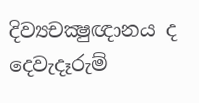දිව්‍යචක්‍ෂුඥානය ද දෙවැදෑරුම්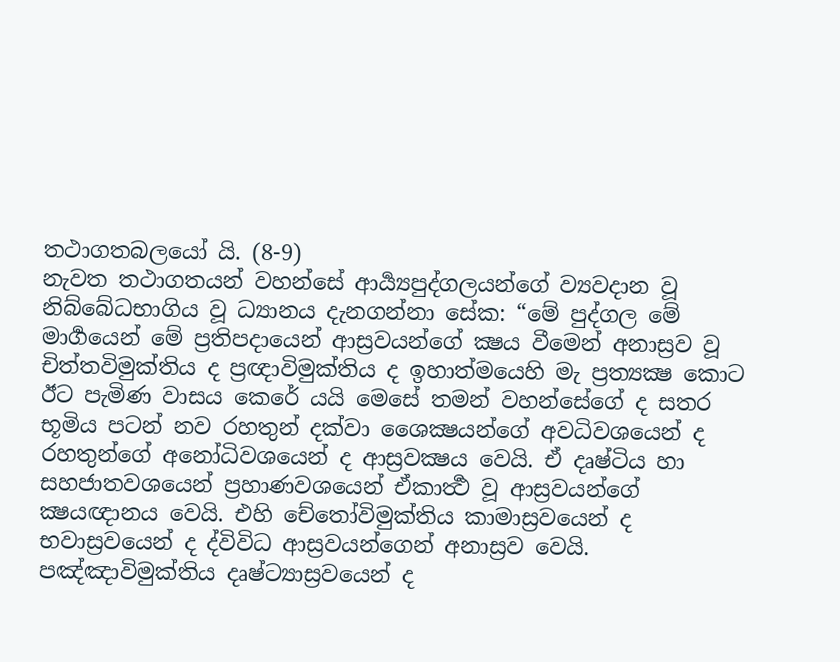තථාගතබලයෝ යි. (8-9)
නැවත තථාගතයන් වහන්සේ ආර්‍ය්‍යපුද්ගලයන්ගේ ව්‍යවදාන වූ නිබ්බේධභාගිය වූ ධ්‍යානය දැනගන්නා සේක: “මේ පුද්ගල මේ මාර්‍ගයෙන් මේ ප්‍රතිපදායෙන් ආස්‍රවයන්ගේ ක්‍ෂය වීමෙන් අනාස්‍රව වූ චිත්තවිමුක්තිය ද ප්‍රඥාවිමුක්තිය ද ඉහාත්මයෙහි මැ ප්‍රත්‍යක්‍ෂ කොට ඊට පැමිණ වාසය කෙරේ යයි මෙසේ තමන් වහන්සේගේ ද සතර භූමිය පටන් නව රහතුන් දක්වා ශෛක්‍ෂයන්ගේ අවධිවශයෙන් ද රහතුන්ගේ අනෝධිවශයෙන් ද ආස්‍රවක්‍ෂය වෙයි. ඒ දෘෂ්ටිය හා සහජාතවශයෙන් ප්‍රහාණවශයෙන් ඒකාර්‍ත්‍ථ වූ ආස්‍රවයන්ගේ ක්‍ෂයඥානය වෙයි. එහි චේතෝවිමුක්තිය කාමාස්‍රවයෙන් ද භවාස්‍රවයෙන් ද ද්විවිධ ආස්‍රවයන්ගෙන් අනාස්‍රව වෙයි. පඤ්ඤාවිමුක්තිය දෘෂ්ට්‍යාස්‍රවයෙන් ද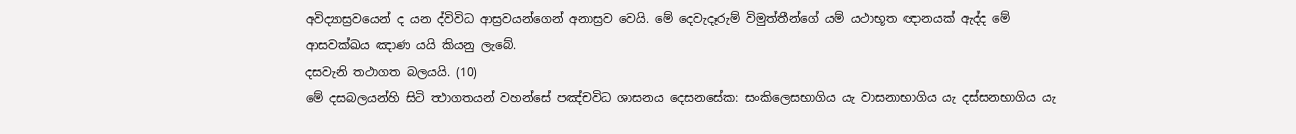අවිද්‍යාස්‍රවයෙන් ද යන ද්විවිධ ආස්‍රවයන්ගෙන් අනාස්‍රව වෙයි. මේ දෙවැදෑරුම් විමුත්තීන්ගේ යම් යථාභූත ඥානයක් ඇද්ද මේ ආසවක්ඛය ඤාණ යයි කියනු ලැබේ.
දසවැනි තථාගත බලයයි. (10)
මේ දසබලයන්හි සිටි ත්‍ථාගතයන් වහන්සේ පඤ්චවිධ ශාසනය දෙසනසේක: සංකිලෙසභාගිය යැ වාසනාභාගිය යැ දස්සනභාගිය යැ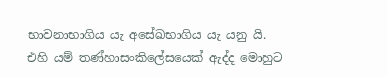භාවනාභාගිය යැ අසේඛභාගිය යැ යනු යි.
එහි යම් තණ්හාසංකිලේසයෙක් ඇද්ද මොහුට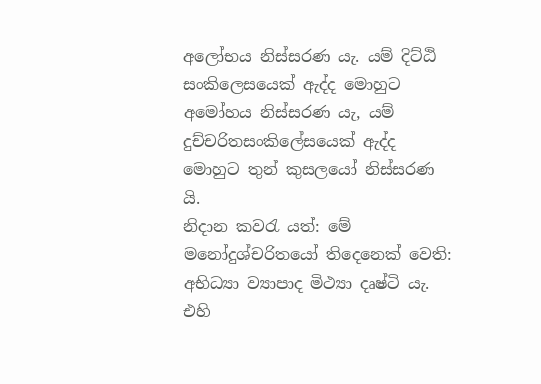අලෝභය නිස්සරණ යැ. යම් දිට්ඨි සංකිලෙසයෙක් ඇද්ද මොහුට අමෝහය නිස්සරණ යැ, යම් දුච්චරිතසංකිලේසයෙක් ඇද්ද මොහුට තුන් කුසලයෝ නිස්සරණ යි.
නිදාන කවරැ යත්: මේ මනෝදුශ්චරිතයෝ තිදෙනෙක් වෙති: අභිධ්‍යා ව්‍යාපාද මිථ්‍යා දෘෂ්ටි යැ.
එහි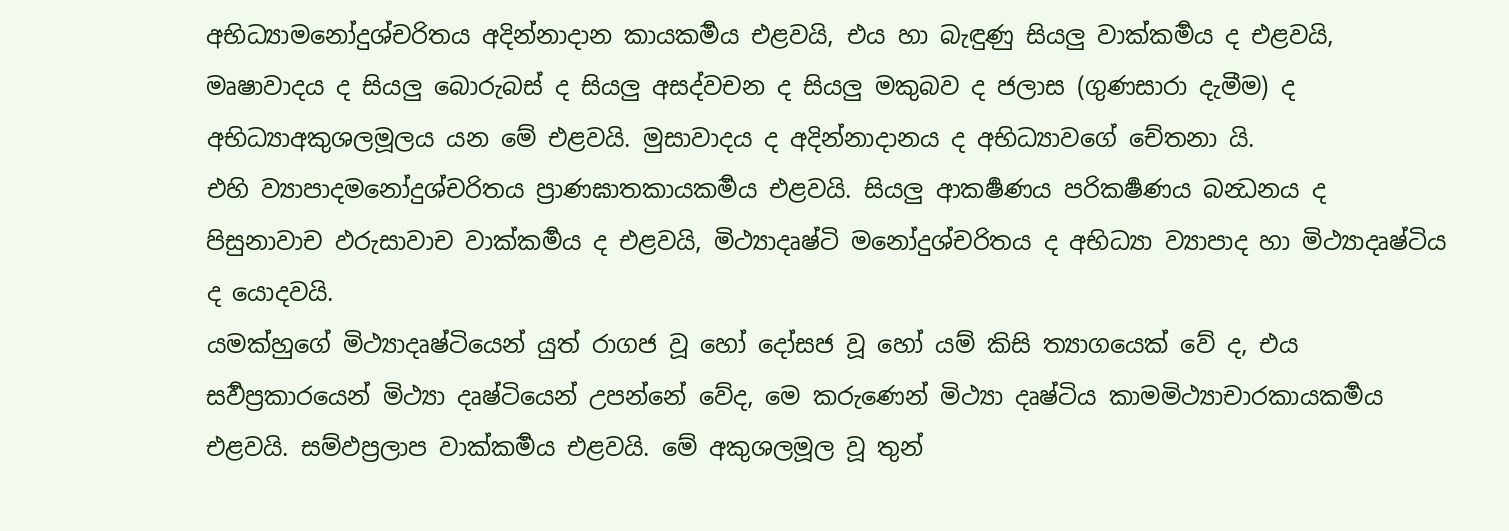අභිධ්‍යාමනෝදුශ්චරිතය අදින්නාදාන කායකර්‍මය එළවයි, එය හා බැඳුණු සියලු වාක්කර්‍මය ද එළවයි, මෘෂාවාදය ද සියලු බොරුබස් ද සියලු අසද්වචන ද සියලු මකුබව ද ජලාස (ගුණසාරා දැමීම) ද අභිධ්‍යාඅකුශලමූලය යන මේ එළවයි. මුසාවාදය ද අදින්නාදානය ද අභිධ්‍යාවගේ චේතනා යි.
එහි ව්‍යාපාදමනෝදුශ්චරිතය ප්‍රාණඝාතකායකර්‍මය එළවයි. සියලු ආකර්‍ෂණය පරිකර්‍ෂණය බන්‍ධනය ද පිසුනාවාච ඵරුසාවාච වාක්කර්‍මය ද එළවයි, මිථ්‍යාදෘෂ්ටි මනෝදුශ්චරිතය ද අභිධ්‍යා ව්‍යාපාද හා මිථ්‍යාදෘෂ්ටිය ද යොදවයි.
යමක්හුගේ මිථ්‍යාදෘෂ්ටියෙන් යුත් රාගජ වූ හෝ දෝසජ වූ හෝ යම් කිසි ත්‍යාගයෙක් වේ ද, එය සර්‍වප්‍රකාරයෙන් මිථ්‍යා දෘෂ්ටියෙන් උපන්නේ වේද, මෙ කරුණෙන් මිථ්‍යා දෘෂ්ටිය කාමමිථ්‍යාචාරකායකර්‍මය එළවයි. සම්ඵප්‍රලාප වාක්කර්‍මය එළවයි. මේ අකුශලමූල වූ තුන්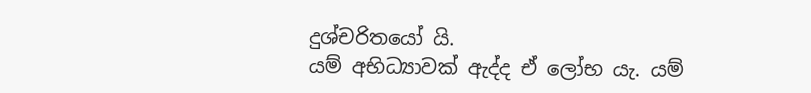දුශ්චරිතයෝ යි.
යම් අභිධ්‍යාවක් ඇද්ද ඒ ලෝභ යැ. යම්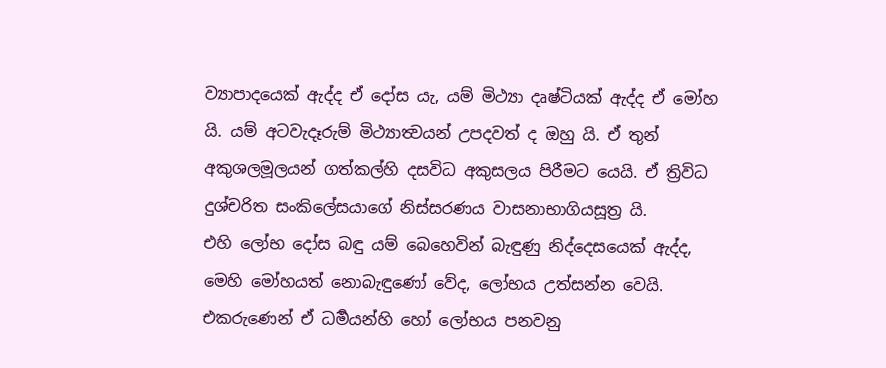ව්‍යාපාදයෙක් ඇද්ද ඒ දෝස යැ, යම් මිථ්‍යා දෘෂ්ටියක් ඇද්ද ඒ මෝහ යි. යම් අටවැදෑරුම් මිථ්‍යාත්‍වයන් උපදවත් ද ඔහු යි. ඒ තුන් අකුශලමූලයන් ගත්කල්හි දසවිධ අකුසලය පිරීමට යෙයි. ඒ ත්‍රිවිධ දුශ්චරිත සංකිලේසයාගේ නිස්සරණය වාසනාභාගියසූත්‍ර යි.
එහි ලෝභ දෝස බඳු යම් බෙහෙවින් බැඳුණු නිද්දෙසයෙක් ඇද්ද, මෙහි මෝහයත් නොබැඳුණෝ වේද, ලෝභය උත්සන්න වෙයි. එකරුණෙන් ඒ ධර්‍මයන්හි හෝ ලෝභය පනවනු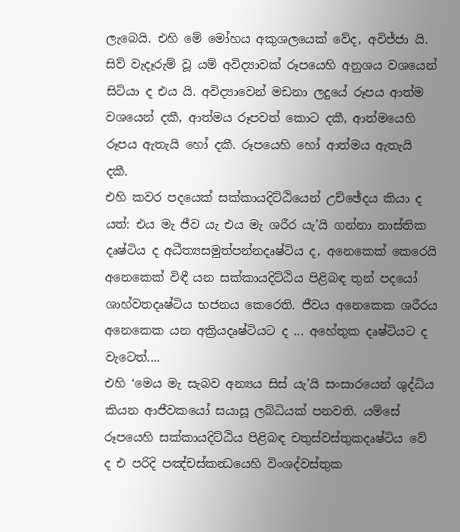ලැබෙයි. එහි මේ මෝහය අකුශලයෙක් වේද, අවිජ්ජා යි. සිව් වැදෑරුම් වූ යම් අවිද්‍යාවක් රූපයෙහි අනුශය වශයෙන් සිටියා ද එය යි. අවිද්‍යාවෙන් මඩනා ලදුයේ රූපය ආත්ම වශයෙන් දකී, ආත්මය රූපවත් කොට දකී, ආත්මයෙහි රූපය ඇතැයි හෝ දකී. රූපයෙහි හෝ ආත්මය ඇතැයි දකී.
එහි කවර පදයෙක් සක්කායදිට්ඨියෙන් උච්ඡේදය කියා ද යත්: එය මැ ජීව යැ එය මැ ශරීර යැ’යි ගන්නා නාස්තික දෘෂ්ටිය ද අධීත්‍යසමුත්පන්නදෘෂ්ටිය ද, අනෙකෙක් කෙරෙයි අනෙකෙක් විඳී යන සක්කායදිට්ඨිය පිළිබඳ තුන් පදයෝ ශාහ්වතදෘෂ්ටිය භජනය කෙරෙති. ජීවය අනෙකෙක ශරීරය අනෙකෙක යන අක්‍රියදෘෂ්ටියට ද ... අහේතුක දෘෂ්ටියට ද වැටෙත්....
එහි ‘මෙය මැ සැබව අන්‍යය සිස් යැ’යි සංසාරයෙන් ශුද්ධිය කියන ආජීවකයෝ සයාසූ ලබ්ධියක් පනවති. යම්සේ රූපයෙහි සක්කායදිට්ඨිය පිළිබඳ චතුස්වස්තුකදෘෂ්ටිය වේ ද එ පරිදි පඤ්චස්කන්‍ධයෙහි විංශද්වස්තුක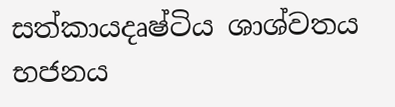සත්කායදෘෂ්ටිය ශාශ්වතය භජනය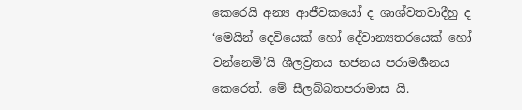කෙරෙයි අන්‍ය ආජීවකයෝ ද ශාශ්වතවාදීහු ද ‘මෙයින් දෙවියෙක් හෝ දේවාන්‍යතරයෙක් හෝ වන්නෙමි’යි ශීලව්‍රතය භජනය පරාමර්‍ශනය කෙරෙත්. මේ සීලබ්බතපරාමාස යි.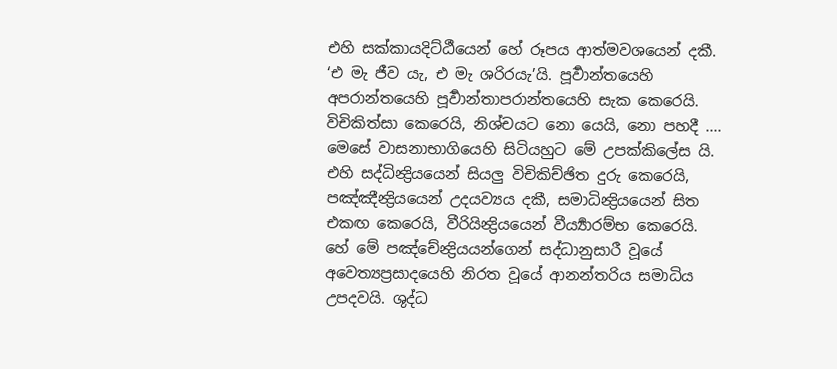එහි සක්කායදිට්ඨීයෙන් හේ රූපය ආත්මවශයෙන් දකී. ‘එ මැ ජීව යැ, එ මැ ශරිරයැ’යි. පූර්‍වාන්තයෙහි අපරාන්තයෙහි පූර්‍වාන්තාපරාන්තයෙහි සැක කෙරෙයි. විචිකිත්සා කෙරෙයි, නිශ්චයට නො යෙයි, නො පහදී .... මෙසේ වාසනාභාගියෙහි සිටියහුට මේ උපක්කිලේස යි.
එහි සද්ධින්‍ද්‍රියයෙන් සියලු විචිකිච්ඡිත දුරු කෙරෙයි, පඤ්ඤීන්‍ද්‍රියයෙන් උදයව්‍යය දකී, සමාධින්‍ද්‍රියයෙන් සිත එකඟ කෙරෙයි, වීරියින්‍ද්‍රියයෙන් වීර්‍ය්‍යාරම්භ කෙරෙයි. හේ මේ පඤ්චේන්‍ද්‍රියයන්ගෙන් සද්ධානුසාරී වූයේ අවෙත්‍යප්‍රසාදයෙහි නිරත වූයේ ආනන්තරිය සමාධිය උපදවයි. ශුද්ධ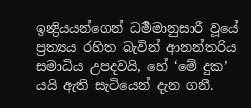ඉන්‍ද්‍රියයන්ගෙන් ධර්‍මමානුසාරී වූයේ ප්‍රත්‍යය රහිත බැවින් ආනන්තරිය සමාධිය උපදවයි, හේ ‘මේ දුක’ යයි ඇති සැටියෙන් දැන ගනී.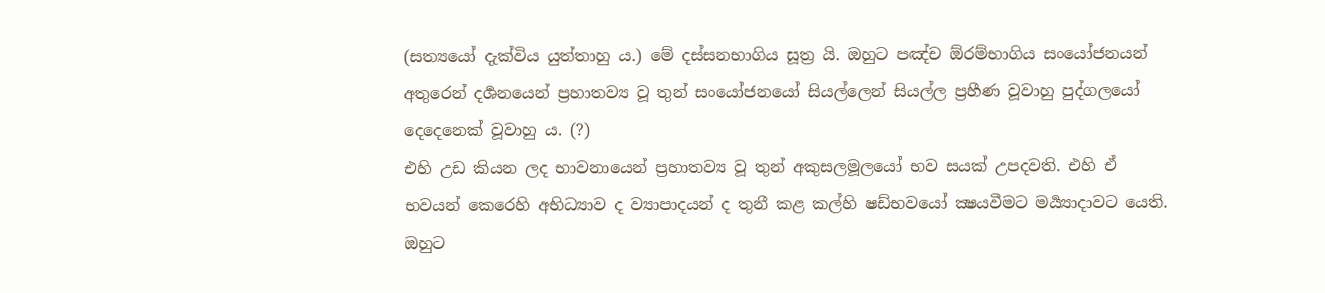(සත්‍යයෝ දැක්විය යුත්තාහු ය.) මේ දස්සනභාගිය සූත්‍ර යි. ඔහුට පඤ්ච ඕරම්භාගිය සංයෝජනයන් අතුරෙන් දර්‍ශනයෙන් ප්‍රහාතව්‍ය වූ තුන් සංයෝජනයෝ සියල්ලෙන් සියල්ල ප්‍රහීණ වූවාහු පුද්ගලයෝ දෙදෙනෙක් වූවාහු ය. (?)
එහි උඩ කියන ලද භාවනායෙන් ප්‍රහාතව්‍ය වූ තුන් අකුසලමූලයෝ භව සයක් උපදවති. එහි ඒ භවයන් කෙරෙහි අභිධ්‍යාව ද ව්‍යාපාදයන් ද තුනී කළ කල්හි ෂඩ්භවයෝ ක්‍ෂයවීමට මර්‍ය්‍යාදාවට යෙති. ඔහුට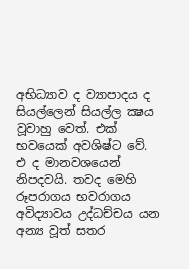අභිධ්‍යාව ද ව්‍යාපාදය ද සියල්ලෙන් සියල්ල ක්‍ෂය වූවාහු වෙත්. එක් භවයෙක් අවශිෂ්ට වේ. එ ද මානවශයෙන් නිපදවයි. තවද මෙහි රූපරාගය භවරාගය අවිද්‍යාවය උද්ධච්චය යන අන්‍ය වූත් සතර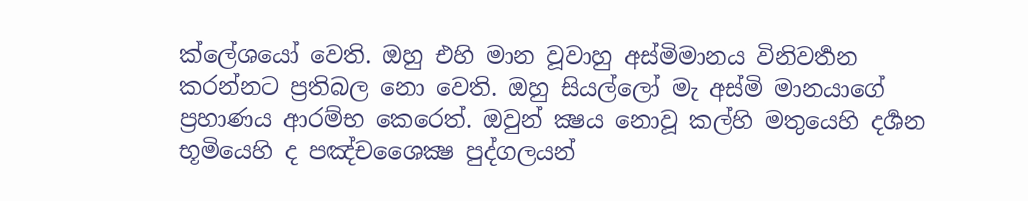ක්ලේශයෝ වෙති. ඔහු එහි මාන වූවාහු අස්මිමානය විනිවර්‍තන කරන්නට ප්‍රතිබල නො වෙති. ඔහු සියල්ලෝ මැ අස්මි මානයාගේ ප්‍රහාණය ආරම්භ කෙරෙත්. ඔවුන් ක්‍ෂය නොවූ කල්හි මතුයෙහි දර්‍ශන භූමියෙහි ද පඤ්චශෛක්‍ෂ පුද්ගලයන්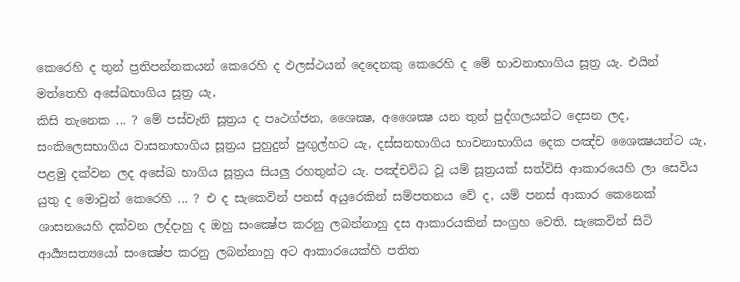කෙරෙහි ද තුන් ප්‍රතිපන්නකයන් කෙරෙහි ද ඵලස්ථයන් දෙදෙනකු කෙරෙහි ද මේ භාවනාභාගිය සූත්‍ර යැ. එයින් මත්තෙහි අසේඛභාගිය සූත්‍ර යැ,
කිසි තැනෙක ... ? මේ පස්වැනි සූත්‍රය ද පෘථග්ජන, ශෛක්‍ෂ, අශෛක්‍ෂ යන තුන් පුද්ගලයන්ට දෙසන ලද, සංකිලෙසභාගිය වාසනාභාගිය සූත්‍රය පුහුදුන් පුඟුල්හට යැ, දස්සනභාගිය භාවනාභාගිය දෙක පඤ්ච ශෛක්‍ෂයන්ට යැ, පළමු දක්වන ලද අසේඛ භාගිය සූත්‍රය සියලු රහතුන්ට යැ. පඤ්චවිධ වූ යම් සූත්‍රයක් සත්විසි ආකාරයෙහි ලා සෙවිය යුතු ද මොවුන් කෙරෙහි ... ? එ ද සැකෙවින් පනස් අයුරෙකින් සම්පතනය වේ ද, යම් පනස් ආකාර කෙනෙක් ශාසනයෙහි දක්වන ලද්දාහු ද ඔහු සංක්‍ෂේප කරනු ලබන්නාහු දස ආකාරයකින් සංග්‍රහ වෙති. සැකෙවින් සිටි ආර්‍ය්‍යසත්‍යයෝ සංක්‍ෂේප කරනු ලබන්නාහු අට ආකාරයෙක්හි පතිත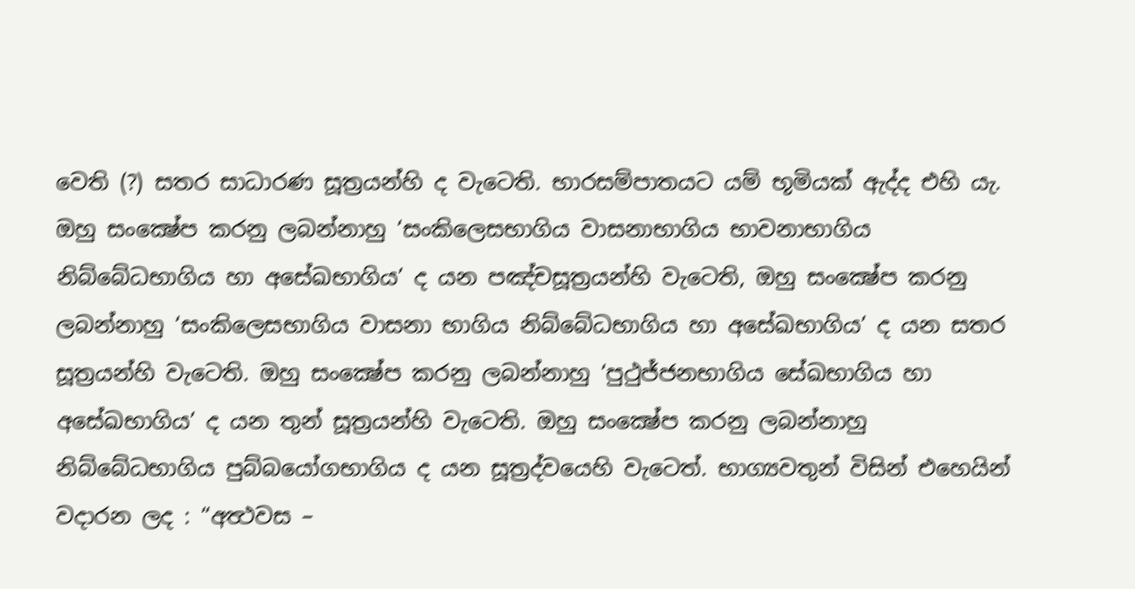වෙති (?) සතර සාධාරණ සූත්‍රයන්හි ද වැටෙති. භාරසම්පාතයට යම් භූමියක් ඇද්ද එහි යැ. ඔහු සංක්‍ෂේප කරනු ලබන්නාහු ‘සංකිලෙසභාගිය වාසනාභාගිය භාවනාභාගිය නිබ්බේධභාගිය හා අසේඛභාගිය’ ද යන පඤ්චසූත්‍රයන්හි වැටෙති, ඔහු සංක්‍ෂේප කරනු ලබන්නාහු ‘සංකිලෙසභාගිය වාසනා භාගිය නිබ්බේධභාගිය හා අසේඛභාගිය’ ද යන සතර සූත්‍රයන්හි වැටෙති. ඔහු සංක්‍ෂේප කරනු ලබන්නාහු ‘පුථුජ්ජනභාගිය සේඛභාගිය හා අසේඛභාගිය’ ද යන තුන් සූත්‍රයන්හි වැටෙති. ඔහු සංක්‍ෂේප කරනු ලබන්නාහු නිබ්බේධභාගිය පුබ්බයෝගභාගිය ද යන සූත්‍රද්වයෙහි වැටෙත්. භාග්‍යවතුන් විසින් එහෙයින් වදාරන ලද : “අත්‍ථවස –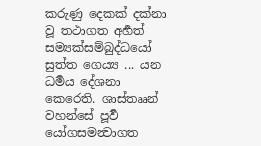කරුණු දෙකක් දක්නා වූ තථාගත අර්‍හත් සම්‍යක්සම්බුද්ධයෝ සුත්ත ගෙය්‍ය ... යන ධර්‍මය දේශනා කෙරෙති. ශාස්තෲන් වහන්සේ පූර්‍ව යෝගසමන්‍වාගත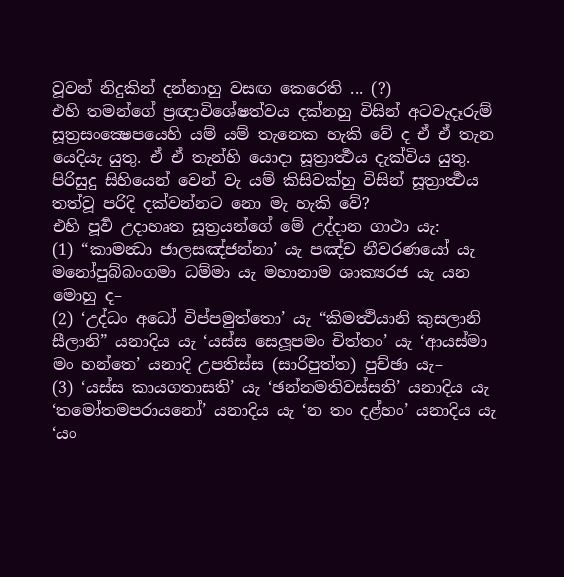වූවන් නිදුකින් දන්නාහු වසඟ කෙරෙති ... (?)
එහි තමන්ගේ ප්‍රඥාවිශේෂත්වය දක්නහු විසින් අටවැදෑරුම් සූත්‍රසංක්‍ෂෙපයෙහි යම් යම් තැනෙක හැකි වේ ද ඒ ඒ තැන යෙදියැ යුතු. ඒ ඒ තැන්හි යොදා සූත්‍රාර්‍ත්‍ථය දැක්විය යුතු. පිරිසුදු සිහියෙන් වෙන් වැ යම් කිසිවක්හු විසින් සූත්‍රාර්‍ත්‍ථය තත්වූ පරිදි දක්වන්නට නො මැ හැකි වේ?
එහි පූර්‍ව උදාහෘත සූත්‍රයන්ගේ මේ උද්දාන ගාථා යැ:
(1) “කාමන්‍ධා ජාලසඤ්ජන්නා’ යැ පඤ්ච නීවරණයෝ යැ මනෝපුබ්බංගමා ධම්මා යැ මහානාම ශාක්‍යරජ යැ යන මොහු ද–
(2) ‘උද්ධං අධෝ විප්පමුත්තො’ යැ “කිමත්‍ථියානි කුසලානි සීලානි” යනාදිය යැ ‘යස්ස සෙලූපමං චිත්තං’ යැ ‘ආයස්මා මං හන්තෙ’ යනාදි උපතිස්ස (සාරිපුත්ත) පුච්ඡා යැ–
(3) ‘යස්ස කායගතාසති’ යැ ‘ඡන්නමතිවස්සති’ යනාදිය යැ ‘තමෝතමපරායනෝ’ යනාදිය යැ ‘න තං දළ්හං’ යනාදිය යැ ‘යං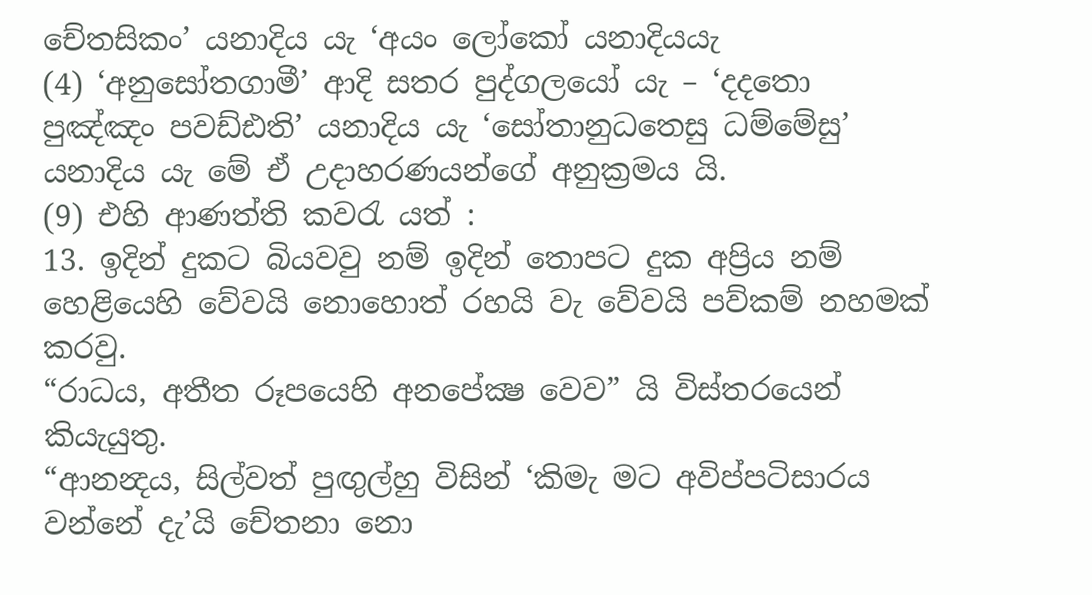චේතසිකං’ යනාදිය යැ ‘අයං ලෝකෝ යනාදියයැ
(4) ‘අනුසෝතගාමී’ ආදි සතර පුද්ගලයෝ යැ – ‘දදතො පුඤ්ඤං පවඩ්ඪති’ යනාදිය යැ ‘සෝතානුධතෙසු ධම්මේසු’ යනාදිය යැ මේ ඒ උදාහරණයන්ගේ අනුක්‍රමය යි.
(9) එහි ආණත්ති කවරැ යත් :
13. ඉදින් දුකට බියවවු නම් ඉදින් තොපට දුක අප්‍රිය නම් හෙළියෙහි වේවයි නොහොත් රහයි වැ වේවයි පව්කම් නහමක් කරවු.
“රාධය, අතීත රූපයෙහි අනපේක්‍ෂ වෙව” යි විස්තරයෙන් කියැයුතු.
“ආනන්‍දය, සිල්වත් පුඟුල්හු විසින් ‘කිමැ මට අවිප්පටිසාරය වන්නේ දැ’යි චේතනා නො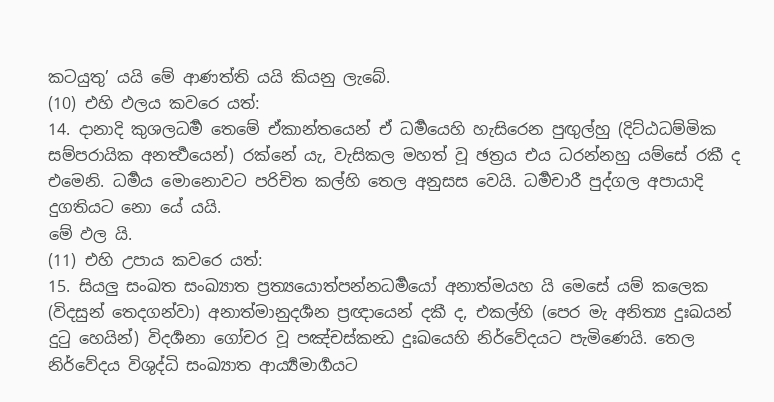කටයුතු’ යයි මේ ආණත්ති යයි කියනු ලැබේ.
(10) එහි ඵලය කවරෙ යත්:
14. දානාදි කුශලධර්‍ම තෙමේ ඒකාන්තයෙන් ඒ ධර්‍මයෙහි හැසිරෙන පුඟුල්හු (දිට්ඨධම්මික සම්පරායික අනර්‍ත්‍ථයෙන්) රක්නේ යැ, වැසිකල මහත් වූ ඡත්‍රය එය ධරන්නහු යම්සේ රකී ද එමෙනි. ධර්‍මය මොනොවට පරිචිත කල්හි තෙල අනුසස වෙයි. ධර්‍මචාරී පුද්ගල අපායාදි දුගතියට නො යේ යයි.
මේ ඵල යි.
(11) එහි උපාය කවරෙ යත්:
15. සියලු සංඛත සංඛ්‍යාත ප්‍රත්‍යයොත්පන්නධර්‍මයෝ අනාත්මයහ යි මෙසේ යම් කලෙක (විදසුන් තෙදගන්වා) අනාත්මානුදර්‍ශන ප්‍රඥායෙන් දකී ද, එකල්හි (පෙර මැ අනිත්‍ය දුඃඛයන් දුටු හෙයින්) විදර්‍ශනා ගෝචර වූ පඤ්චස්කන්‍ධ දුඃඛයෙහි නිර්වේදයට පැමිණෙයි. තෙල නිර්වේදය විශුද්ධි සංඛ්‍යාත ආර්‍ය්‍යමාර්‍ගයට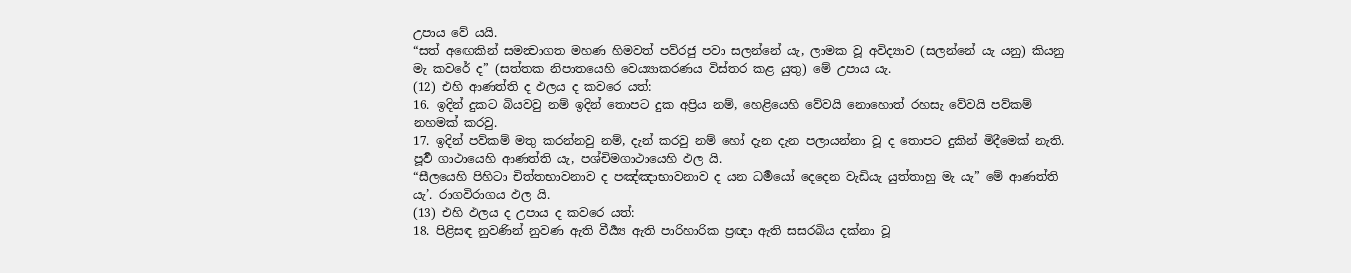උපාය වේ යයි.
“සත් අඟෙකින් සමන්‍වාගත මහණ හිමවත් පව්රජු පවා සලන්නේ යැ, ලාමක වූ අවිද්‍යාව (සලන්නේ යැ යනු) කියනු මැ කවරේ ද” (සත්තක නිපාතයෙහි වෙය්‍යාකරණය විස්තර කළ යුතු) මේ උපාය යැ.
(12) එහි ආණත්ති ද ඵලය ද කවරෙ යත්:
16. ඉදින් දුකට බියවවු නම් ඉදින් තොපට දුක අප්‍රිය නම්, හෙළියෙහි වේවයි නොහොත් රහසැ වේවයි පව්කම් නහමක් කරවු.
17. ඉදින් පව්කම් මතු කරන්නවු නම්, දැන් කරවු නම් හෝ දැන දැන පලායන්නා වූ ද තොපට දුකින් මිදීමෙක් නැති.
පූර්‍ව ගාථායෙහි ආණත්ති යැ, පශ්චිමගාථායෙහි ඵල යි.
“සීලයෙහි පිහිටා චිත්තභාවනාව ද පඤ්ඤාභාවනාව ද යන ධර්‍මයෝ දෙදෙන වැඩියැ යුත්තාහු මැ යැ” මේ ආණත්ති යැ’. රාගවිරාගය ඵල යි.
(13) එහි ඵලය ද උපාය ද කවරෙ යත්:
18. පිළිසඳ නුවණින් නුවණ ඇති වීර්‍ය්‍ය ඇති පාරිහාරික ප්‍රඥා ඇති සසරබිය දක්නා වූ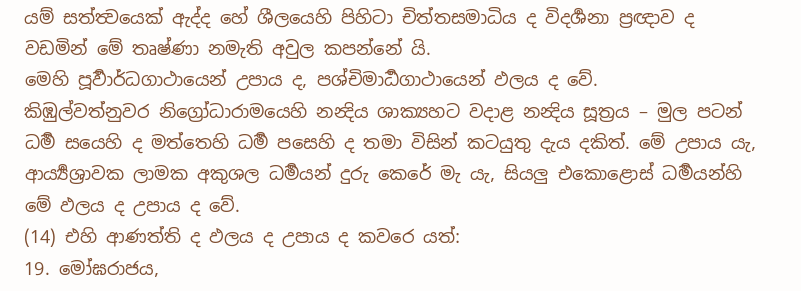යම් සත්ත්‍වයෙක් ඇද්ද හේ ශීලයෙහි පිහිටා චිත්තසමාධිය ද විදර්‍ශනා ප්‍රඥාව ද වඩමින් මේ තෘෂ්ණා නමැති අවුල කපන්නේ යි.
මෙහි පූර්‍වාර්ධගාථායෙන් උපාය ද, පශ්චිමාර්‍ධගාථායෙන් ඵලය ද වේ.
කිඹුල්වත්නුවර නිග්‍රෝධාරාමයෙහි නන්‍දිය ශාක්‍යහට වදාළ නන්‍දිය සූත්‍රය – මුල පටන් ධර්‍ම සයෙහි ද මත්තෙහි ධර්‍ම පසෙහි ද තමා විසින් කටයුතු දැය දකිත්. මේ උපාය යැ, ආර්‍ය්‍යශ්‍රාවක ලාමක අකුශල ධර්‍මයන් දුරු කෙරේ මැ යැ, සියලු එකොළොස් ධර්‍මයන්හි මේ ඵලය ද උපාය ද වේ.
(14) එහි ආණත්ති ද ඵලය ද උපාය ද කවරෙ යත්:
19. මෝඝරාජය,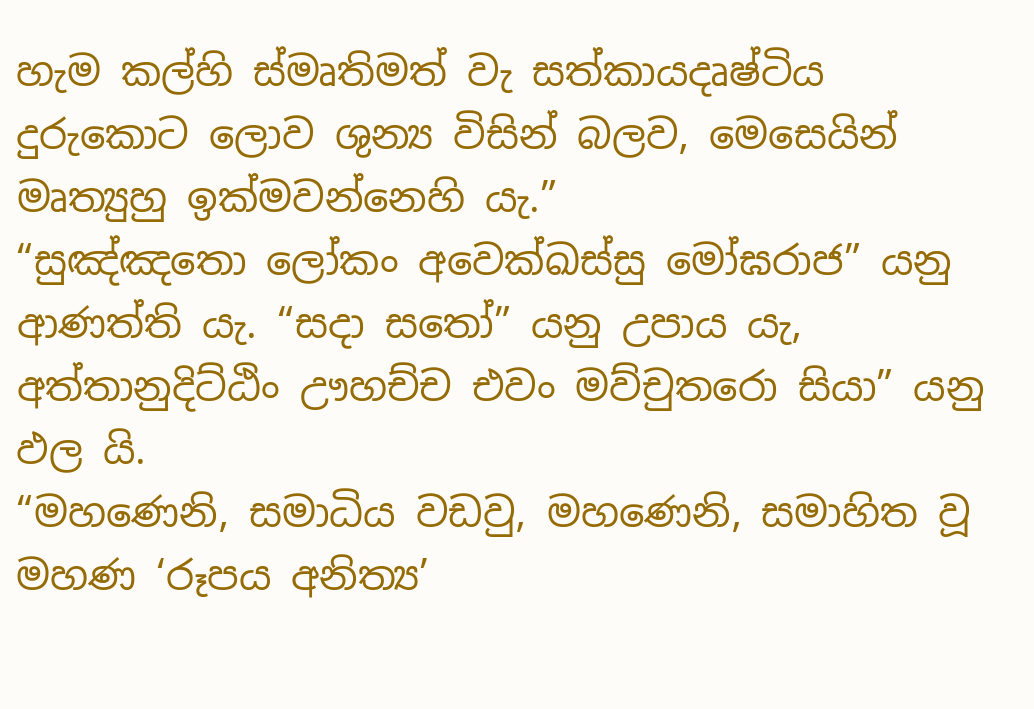හැම කල්හි ස්මෘතිමත් වැ සත්කායදෘෂ්ටිය දුරුකොට ලොව ශුන්‍ය විසින් බලව, මෙසෙයින් මෘත්‍යුහු ඉක්මවන්නෙහි යැ.”
“සුඤ්ඤතො ලෝකං අවෙක්ඛස්සු මෝඝරාජ” යනු ආණත්ති යැ. “සදා සතෝ” යනු උපාය යැ, අත්තානුදිට්ඨිං ඌහච්ච එවං මව්චුතරො සියා” යනු ඵල යි.
“මහණෙනි, සමාධිය වඩවු, මහණෙනි, සමාහිත වූ මහණ ‘රූපය අනිත්‍ය’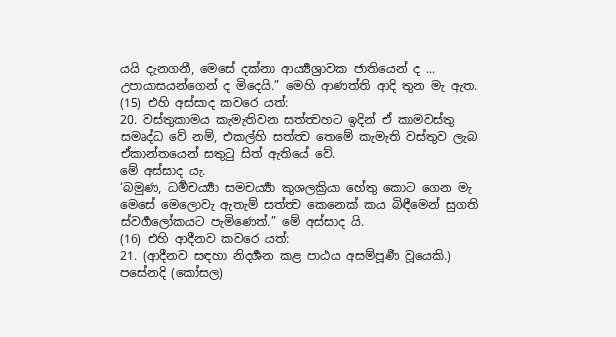යයි දැනගනී, මෙසේ දක්නා ආර්‍ය්‍යශ්‍රාවක ජාතියෙන් ද ... උපායාසයන්ගෙන් ද මිදෙයි.” මෙහි ආණත්ති ආදි තුන මැ ඇත.
(15) එහි අස්සාද කවරෙ යත්:
20. වස්තුකාමය කැමැතිවන සත්ත්‍වහට ඉදින් ඒ කාමවස්තු සමෘද්ධ වේ නම්, එකල්හි සත්ත්‍ව තෙමේ කැමැති වස්තුව ලැබ ඒකාන්තයෙන් සතුටු සිත් ඇතියේ වේ.
මේ අස්සාද යැ.
‘බමුණ, ධර්‍මචර්‍ය්‍යා සමචර්‍ය්‍යා කුශලක්‍රියා හේතු කොට ගෙන මැ මෙසේ මෙලොවැ ඇතැම් සත්ත්‍ව කෙනෙක් කය බිඳීමෙන් සුගති ස්වර්‍ගලෝකයට පැමිණෙත්.” මේ අස්සාද යි.
(16) එහි ආදීනව කවරෙ යත්:
21. (ආදීනව සඳහා නිදර්‍ශන කළ පාඨය අසම්පූර්‍ණ වූයෙකි.)
පසේනදි (කෝසල)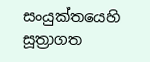සංයුක්තයෙහි සූත්‍රාගත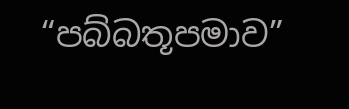“පබ්බතූපමාව”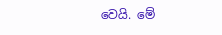වෙයි. මේ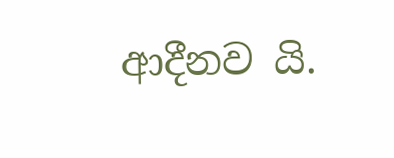ආදීනව යි.